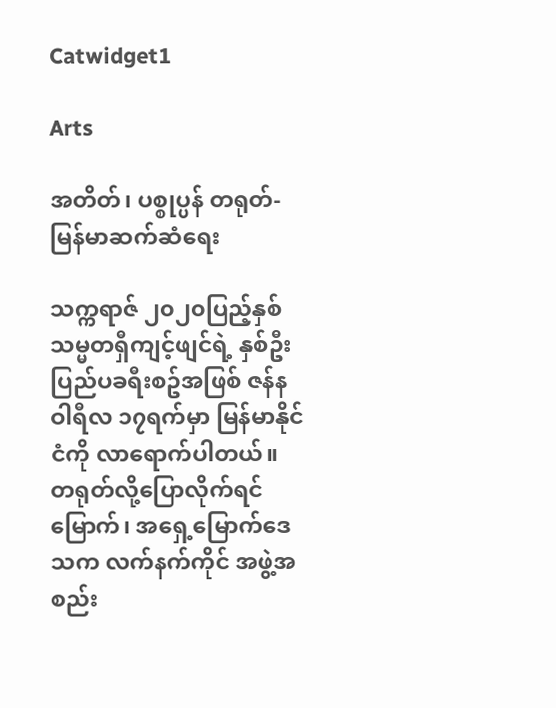Catwidget1

Arts

အတိတ်၊ ပစ္စုပ္ပန် တရုတ်-မြန်မာဆက်ဆံရေး

သက္ကရာဇ် ၂၀၂၀ပြည့်နှစ် သမ္မတရှီကျင့်ဖျင်ရဲ့ နှစ်ဦးပြည်ပခရီးစဥ်အဖြစ် ဇန်နဝါရီလ ၁၇ရက်မှာ မြန်မာနိုင်ငံကို လာရောက်ပါတယ်။ တရုတ်လို့ပြောလိုက်ရင် မြောက်၊ အရှေ့မြောက်ဒေသက လက်နက်ကိုင် အဖွဲ့အစည်း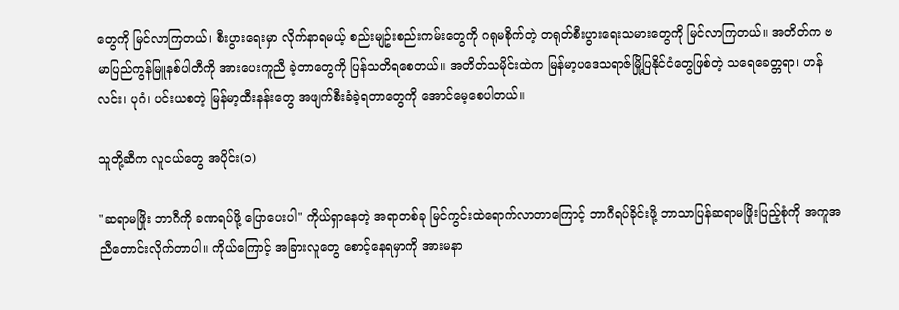တွေကို မြင်လာကြတယ်၊ စီးပွားရေးမှာ လိုက်နာရမယ့် စည်းမျဥ်းစည်းကမ်းတွေကို ဂရုမစိုက်တဲ့ တရုတ်စီးပွားရေးသမားတွေကို မြင်လာကြတယ်။ အတိတ်က ဗမာပြည်ကွန်မြူနစ်ပါတီကို အားပေးကူညီ ခဲ့တာတွေကို ပြန်သတိရစေတယ်။ အတိတ်သမိုင်းထဲက မြန်မာ့ပဒေသရာဇ်မြို့ပြနိုင်ငံတွေဖြစ်တဲ့ သရေခေတ္တရာ၊ ဟန်လင်း၊ ပုဂံ၊ ပင်းယစတဲ့ မြန်မာ့ထီးနန်းတွေ အဖျက်စီးခံခဲ့ရတာတွေကို အောင်မေ့စေပါတယ်။

သူတို့ဆီက လူငယ်တွေ အပိုင်း(၁)

"ဆရာမဖြိုး ဘာဂီကို ခဏရပ်ဖို့ ပြောပေးပါ" ကိုယ်ရှာနေတဲ့ အရာတစ်ခု မြင်ကွင်းထဲရောက်လာတာကြောင့် ဘာဂီရပ်ခိုင်းဖို့ ဘာသာပြန်ဆရာမဖြိုးပြည့်စုံကို အကူအညီတောင်းလိုက်တာပါ။ ကိုယ်ကြောင့် အခြားလူတွေ စောင့်နေရမှာကို အားမနာ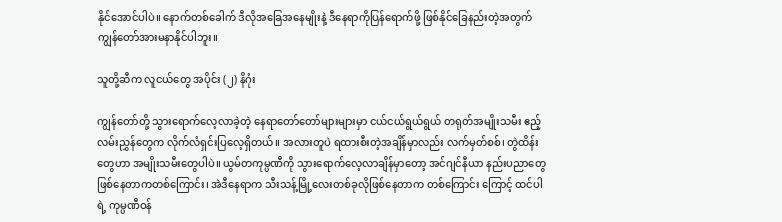နိုင်အောင်ပါပဲ။ နောက်တစ်ခေါက် ဒီလိုအခြေအနေမျိုးနဲ့ ဒီနေရာကိုပြန်ရောက်ဖို့ ဖြစ်နိုင်ခြေနည်းတဲ့အတွက် ကျွန်တော်အားမနာနိုင်ပါဘူး။

သူတို့ဆီက လူငယ်တွေ အပိုင်း (၂) နိဂုံး

ကျွန်တော်တို့ သွားရောက်လေ့လာခဲ့တဲ့ နေရာတော်တော်များများမှာ ငယ်ငယ်ရွယ်ရွယ် တရုတ်အမျိုးသမီး ဧည့်လမ်းညွှန်တွေက လိုက်လံရှင်းပြလေ့ရှိတယ်။ အလားတူပဲ ရထားစီးတဲ့အချိန်မှာလည်း လက်မှတ်စစ်၊ တွဲထိန်းတွေဟာ အမျိုးသမီးတွေပါပဲ။ ယွမ်တကုမ္ပဏီကို သွားရောက်လေ့လာချိန်မှာတော့ အင်ဂျင်နီယာ နည်းပညာတွေ ဖြစ်နေတာကတစ်ကြောင်း၊ အဲဒီနေရာက သီးသန့်မြို့လေးတစ်ခုလိုဖြစ်နေတာက တစ်ကြောင်း ကြောင့် ထင်ပါရဲ့ ကုမ္ပဏီဝန်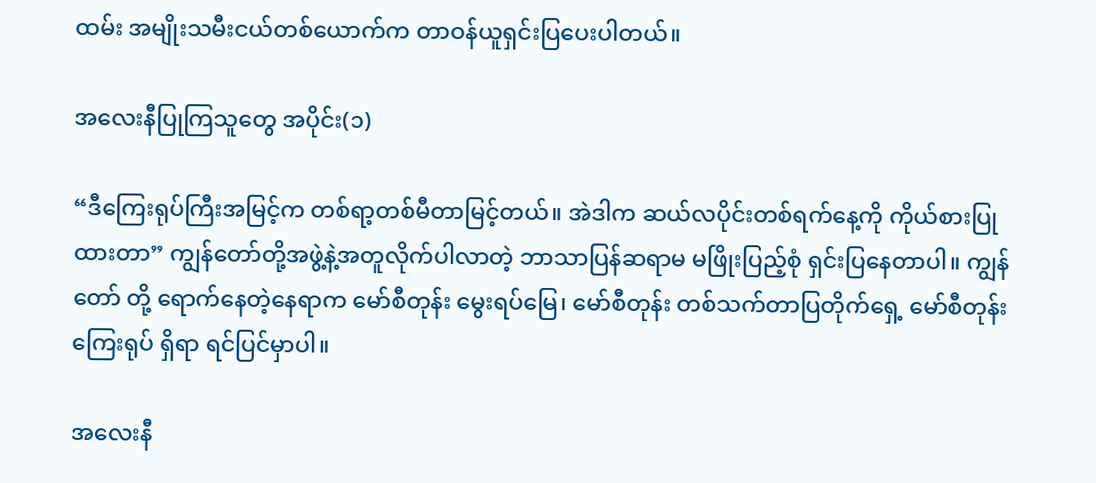ထမ်း အမျိုးသမီးငယ်တစ်ယောက်က တာဝန်ယူရှင်းပြပေးပါတယ်။

အလေးနီပြုကြသူတွေ အပိုင်း(၁)

“ဒီကြေးရုပ်ကြီးအမြင့်က တစ်ရာ့တစ်မီတာမြင့်တယ်။ အဲဒါက ဆယ်လပိုင်းတစ်ရက်နေ့ကို ကိုယ်စားပြုထားတာ” ကျွန်တော်တို့အဖွဲ့နဲ့အတူလိုက်ပါလာတဲ့ ဘာသာပြန်ဆရာမ မဖြိုးပြည့်စုံ ရှင်းပြနေတာပါ။ ကျွန်တော် တို့ ရောက်နေတဲ့နေရာက မော်စီတုန်း မွေးရပ်မြေ၊ မော်စီတုန်း တစ်သက်တာပြတိုက်ရှေ့ မော်စီတုန်း ကြေးရုပ် ရှိရာ ရင်ပြင်မှာပါ။

အလေးနီ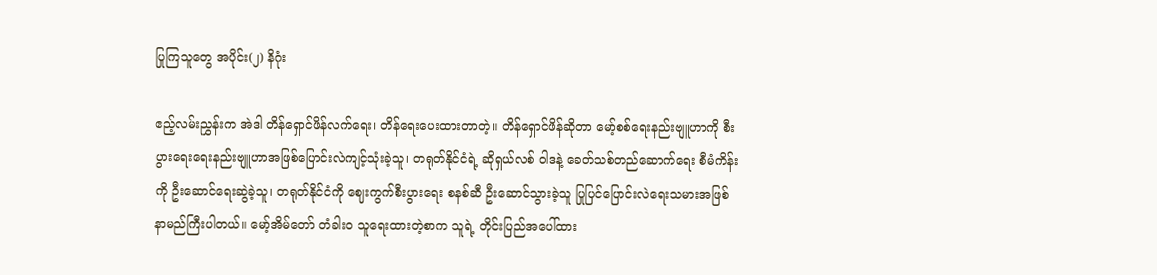ပြုကြသူတွေ အပိုင်း(၂) နိဂုံး

ဧည့်လမ်းညွှန်းက အဲဒါ တိန်ရှောင်ဖိန်လက်ရေး၊ တိန်ရေးပေးထားတာတဲ့။ တိန်ရှောင်ဖိန်ဆိုတာ မော့်စစ်ရေးနည်းဗျူဟာကို စီးပွားရေးရေးနည်းဗျူဟာအဖြစ်ပြောင်းလဲကျင့်သုံးခဲ့သူ၊ တရုတ်နိုင်ငံရဲ့ ဆိုရှယ်လစ် ဝါဒနဲ့ ခေတ်သစ်တည်ဆောက်ရေး စီမံကိန်းကို ဦးဆောင်ရေးဆွဲခဲ့သူ၊ တရုတ်နိုင်ငံကို ဈေးကွက်စီးပွားရေး စနစ်ဆီ ဦးဆောင်သွားခဲ့သူ ပြုပြင်ပြောင်းလဲရေးသမားအဖြစ် နာမည်ကြီးပါတယ်။ မော့်အိမ်တော် တံခါးဝ သူရေးထားတဲ့စာက သူရဲ့ တိုင်းပြည်အပေါ်ထား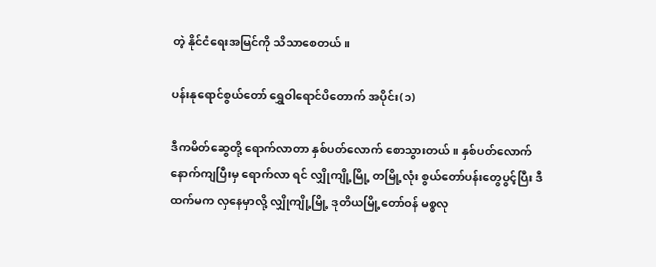တဲ့ နိုင်ငံရေးအမြင်ကို သိသာစေတယ်။

ပန်းနုရောင်စွယ်တော် ရွှေဝါရောင်ပိတောက် အပိုင်း(၁)

ဒီကမိတ်ဆွေတို့ ရောက်လာတာ နှစ်ပတ်လောက် စောသွားတယ်။ နှစ်ပတ်လောက်နောက်ကျပြီးမှ ရောက်လာ ရင် လျှိုကျို့မြို့ တမြို့လုံး စွယ်တော်ပန်းတွေပွင့်ပြီး ဒီထက်မက လှနေမှာလို့ လျှိုကျို့မြို့ ဒုတိယမြို့တော်ဝန် မစ္စလု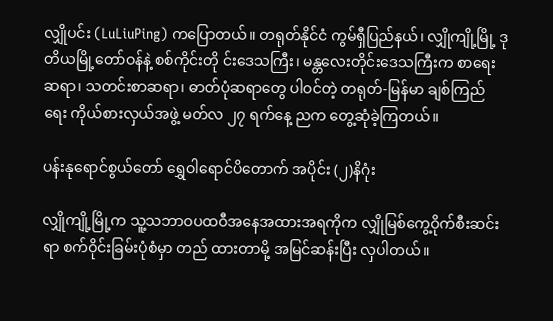လျှိုပင်း (LuLiuPing) ကပြောတယ်။ တရုတ်နိုင်ငံ ကွမ်ရှီပြည်နယ်၊ လျှိုကျို့မြို့ ဒုတိယမြို့တော်ဝန်နဲ့ စစ်ကိုင်းတို င်းဒေသကြီး၊ မန္တလေးတိုင်းဒေသကြီးက စာရေးဆရာ၊ သတင်းစာဆရာ၊ ဓာတ်ပုံဆရာတွေ ပါဝင်တဲ့ တရုတ်-မြန်မာ ချစ်ကြည်ရေး ကိုယ်စားလှယ်အဖွဲ့ မတ်လ ၂၇ ရက်နေ့ ညက တွေ့ဆုံခဲ့ကြတယ်။

ပန်းနုရောင်စွယ်တော် ရွှေဝါရောင်ပိတောက် အပိုင်း (၂)နိဂုံး

လျှိုကျို့မြို့က သူ့သဘာဝပထဝီအနေအထားအရကိုက လျှိုမြစ်ကွေ့ဝိုက်စီးဆင်းရာ စက်ဝိုင်းခြမ်းပုံစံမှာ တည် ထားတာမို့ အမြင်ဆန်းပြီး လှပါတယ်။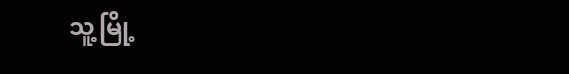သူ့မြို့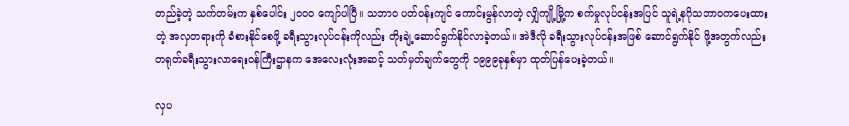တည်ခဲ့တဲ့ သက်တမ်းက နှစ်ပေါင်း ၂၀၀၀ ကျော်ပါပြီ။ သဘာဝ ပတ်ဝန်းကျင် ကောင်းမွန်လာတဲ့ လျှိကျို့မြို့က စက်မှုလုပ်ငန်းအပြင် သူရဲ့နဂိုသဘာဝကပေးထားတဲ့ အလှတရားကို ခံစားနိုင်စေဖို့ ခရီးသွားလုပ်ငန်းကိုလည်း တိုးချဲ့ဆောင်ရွက်နိုင်လာခဲ့တယ်။ အဲဒီလို ခရီးသွားလုပ်ငန်းအဖြစ် ဆောင်ရွက်နိုင် ဖို့အတွက်လည်း တရုတ်ခရီးသွားလာရေးဝန်ကြီးဌာနက အေလေးလုံးအဆင့် သတ်မှတ်ချက်တွေကို ၁၉၉၉ခုနှစ်မှာ ထုတ်ပြန်ပေးခဲ့တယ်။

လှပ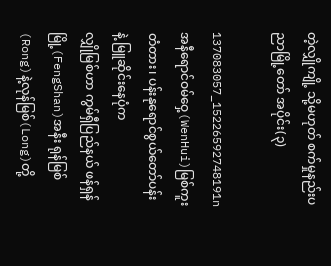တဲ့လျှိုကျို့ သို့မဟုတ် စက်မှုနည်းပညာမြို့တော် အပိုင်း(၃)

137083057_15226592748191n
အနီရောင်ဝမ်ဝှေ့(WenHui)မြစ်ကူးတံတား၊ ပန်းနုရောင်စွယ်တော်ပန်းနဲ့ မြူဆိုင်းနေပုံက
လျှိုမြစ်ဟာ ကွမ်ရှီပြည်နယ် ဖန်ရှန်မြို့(FengShan)အနီး ရုန်မြစ်(Rong)နဲ့လုန်မြစ်(Long)တို့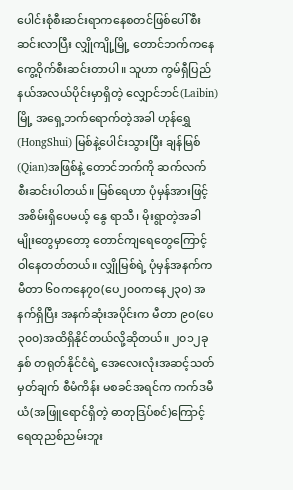ပေါင်းစုံစီးဆင်းရာကနေစတင်ဖြစ်ပေါ်စီးဆင်းလာပြီး လျှိုကျို့မြို့ တောင်ဘက်ကနေ ကွေ့ဝိုက်စီးဆင်းတာပါ။ သူဟာ ကွမ်ရှီပြည်နယ်အလယ်ပိုင်းမှာရှိတဲ့ လျှောင်ဘင်(Laibin)မြို့ အရှေ့ဘက်ရောက်တဲ့အခါ ဟုန်ရွှေ(HongShui) မြစ်နဲ့ပေါင်းသွားပြီး ချန်မြစ်(Qian)အဖြစ်နဲ့ တောင်ဘက်ကို ဆက်လက်စီးဆင်းပါတယ်။ မြစ်ရေဟာ ပုံမှန်အားဖြင့် အစိမ်းရှိပေမယ့် နွေ ရာသီ၊ မိုးရွာတဲ့အခါမျိုးတွေမှာတော့ တောင်ကျရေတွေကြောင့် ဝါနေတတ်တယ်။ လျှိုမြစ်ရဲ့ ပုံမှန်အနက်က မီတာ ၆၀ကနေ၇၀(ပေ၂၀၀ကနေ၂၃၀) အနက်ရှိပြီး အနက်ဆုံးအပိုင်းက မီတာ ၉၀(ပေ၃၀၀)အထိရှိနိုင်တယ်လို့ဆိုတယ်။ ၂၀၁၂ခုနှစ် တရုတ်နိုင်ငံရဲ့ အေလေးလုံးအဆင့်သတ်မှတ်ချက် စီမံကိန်း မစခင်အရင်က ကက်ဒမီယံ(အဖြူရောင်ရှိတဲ့ ဓာတုဒြပ်စင်)ကြောင့် ရေထုညစ်ညမ်းဘူး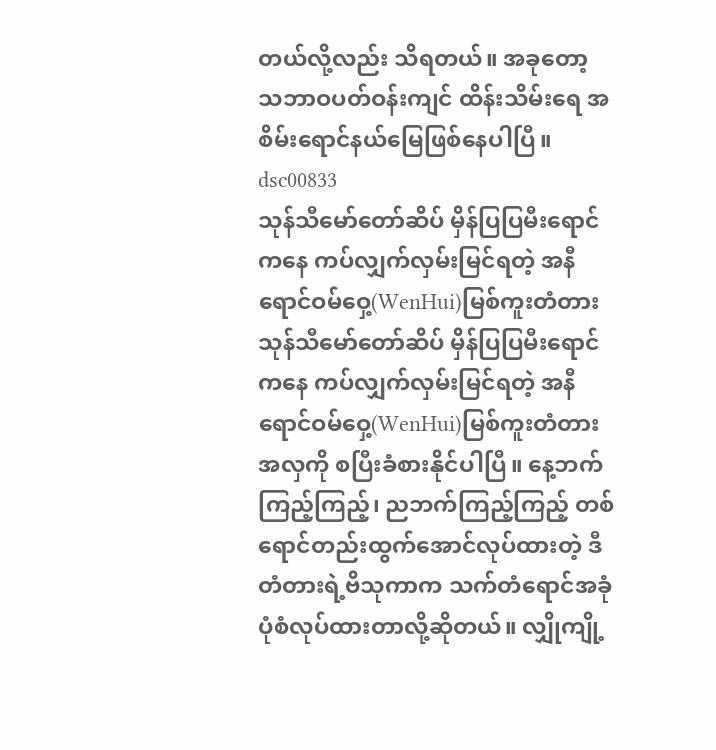တယ်လို့လည်း သိရတယ်။ အခုတော့ သဘာဝပတ်ဝန်းကျင် ထိန်းသိမ်းရေ အစိမ်းရောင်နယ်မြေဖြစ်နေပါပြီ။
dsc00833
သုန်သီမော်တော်ဆိပ် မှိန်ပြပြမီးရောင်ကနေ ကပ်လျှက်လှမ်းမြင်ရတဲ့ အနီရောင်ဝမ်ဝှေ့(WenHui)မြစ်ကူးတံတား
သုန်သီမော်တော်ဆိပ် မှိန်ပြပြမီးရောင်ကနေ ကပ်လျှက်လှမ်းမြင်ရတဲ့ အနီရောင်ဝမ်ဝှေ့(WenHui)မြစ်ကူးတံတားအလှကို စပြီးခံစားနိုင်ပါပြီ။ နေ့ဘက် ကြည့်ကြည့်၊ ညဘက်ကြည့်ကြည့် တစ်ရောင်တည်းထွက်အောင်လုပ်ထားတဲ့ ဒီတံတားရဲ့ဗိသုကာက သက်တံရောင်အခုံပုံစံလုပ်ထားတာလို့ဆိုတယ်။ လျှိုကျို့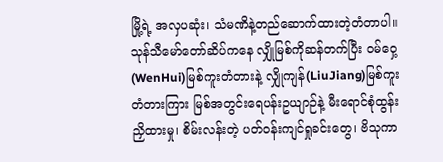မြို့ရဲ့ အလှပဆုံး၊ သံမဏိနဲ့တည်ဆောက်ထားတဲ့တံတာပါ။ သုန်သီမော်တော်ဆိပ်ကနေ လျှိုမြစ်ကိုဆန်တက်ပြီး ဝမ်ဝှေ့(WenHui)မြစ်ကူးတံတားနဲ့ လျှိုကျန်(LiuJiang)မြစ်ကူးတံတားကြား မြစ်အတွင်းရေပန်းဥယျာဉ်နဲ့ မီးရောင်စုံထွန်းညှိထားမှု၊ စိမ်းလန်းတဲ့ ပတ်ဝန်းကျင်ရှုခင်းတွေ၊ ဗိသုကာ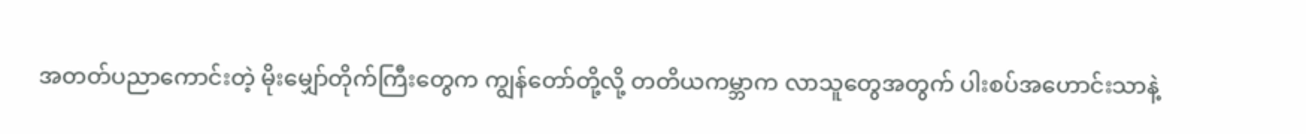အတတ်ပညာကောင်းတဲ့ မိုးမျှော်တိုက်ကြီးတွေက ကျွန်တော်တို့လို့ တတိယကမ္ဘာက လာသူတွေအတွက် ပါးစပ်အဟောင်းသာနဲ့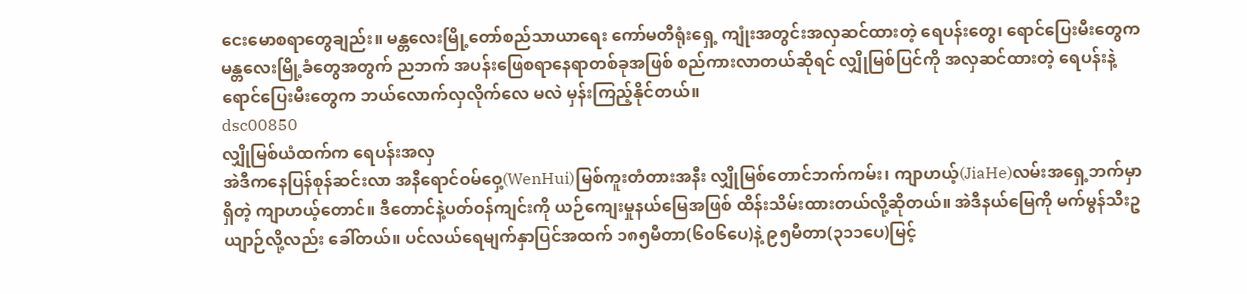ငေးမောစရာတွေချည်း။ မန္တလေးမြို့တော်စည်သာယာရေး ကော်မတီရုံးရှေ့ ကျုံးအတွင်းအလှဆင်ထားတဲ့ ရေပန်းတွေ၊ ရောင်ပြေးမီးတွေက မန္တလေးမြို့ခံတွေအတွက် ညဘက် အပန်းဖြေစရာနေရာတစ်ခုအဖြစ် စည်ကားလာတယ်ဆိုရင် လျှိုမြစ်ပြင်ကို အလှဆင်ထားတဲ့ ရေပန်းနဲ့ ရောင်ပြေးမီးတွေက ဘယ်လောက်လှလိုက်လေ မလဲ မှန်းကြည့်နိုင်တယ်။
dsc00850
လျှိုမြစ်ယံထက်က ရေပန်းအလှ
အဲဒီကနေပြန်စုန်ဆင်းလာ အနီရောင်ဝမ်ဝှေ့(WenHui)မြစ်ကူးတံတားအနီး လျှိုမြစ်တောင်ဘက်ကမ်း၊ ကျာဟယ့်(JiaHe)လမ်းအရှေ့ဘက်မှာရှိတဲ့ ကျာဟယ့်တောင်။ ဒီတောင်နဲ့ပတ်ဝန်ကျင်းကို ယဉ်ကျေးမှုနယ်မြေအဖြစ် ထိန်းသိမ်းထားတယ်လို့ဆိုတယ်။ အဲဒီနယ်မြေကို မက်မွန်သီးဥယျာဉ်လို့လည်း ခေါ်တယ်။ ပင်လယ်ရေမျက်နှာပြင်အထက် ၁၈၅မီတာ(၆၀၆ပေ)နဲ့ ၉၅မီတာ(၃၁၁ပေ)မြင့်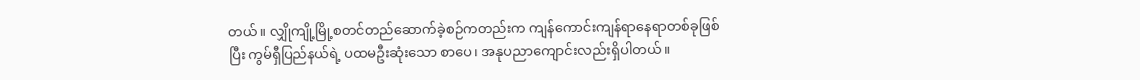တယ်။ လျှိုကျို့မြို့စတင်တည်ဆောက်ခဲ့စဉ်ကတည်းက ကျန်ကောင်းကျန်ရာနေရာတစ်ခုဖြစ်ပြီး ကွမ်ရှီပြည်နယ်ရဲ့ ပထမဦးဆုံးသော စာပေ၊ အနုပညာကျောင်းလည်းရှိပါတယ်။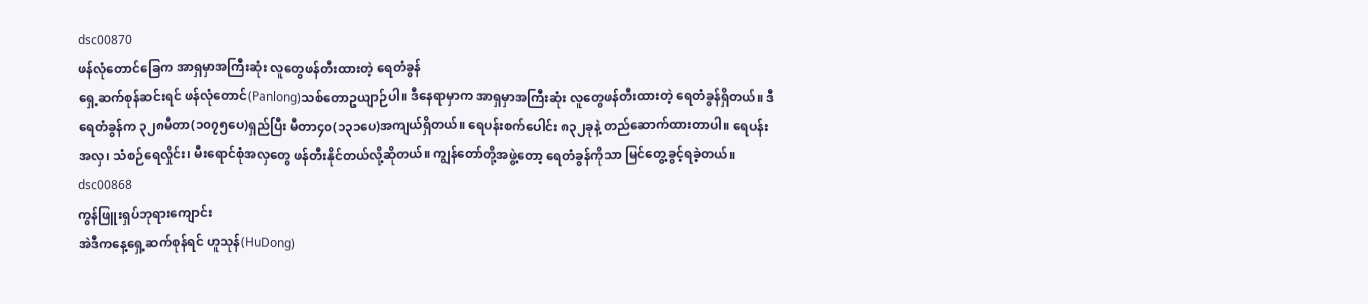dsc00870
ဖန်လုံတောင်ခြေက အာရှမှာအကြီးဆုံး လူတွေဖန်တီးထားတဲ့ ရေတံခွန်
ရှေ့ဆက်စုန်ဆင်းရင် ဖန်လုံတောင်(Panlong)သစ်တောဥယျာဉ်ပါ။ ဒီနေရာမှာက အာရှမှာအကြီးဆုံး လူတွေဖန်တီးထားတဲ့ ရေတံခွန်ရှိတယ်။ ဒီရေတံခွန်က ၃၂၈မီတာ(၁၀၇၅ပေ)ရှည်ပြီး မီတာ၄၀(၁၃၁ပေ)အကျယ်ရှိတယ်။ ရေပန်းစက်ပေါင်း ၈၃၂ခုနဲ့ တည်ဆောက်ထားတာပါ။ ရေပန်းအလှ၊ သံစဉ်ရေလှိုင်း၊ မီးရောင်စုံအလှတွေ ဖန်တီးနိုင်တယ်လို့ဆိုတယ်။ ကျွန်တော်တို့အဖွဲ့တော့ ရေတံခွန်ကိုသာ မြင်တွေ့ခွင့်ရခဲ့တယ်။
dsc00868
ကွန်ဖြူးရှပ်ဘုရားကျောင်း
အဲဒီကနေ့ရှေ့ဆက်စုန်ရင် ဟူသုန်(HuDong)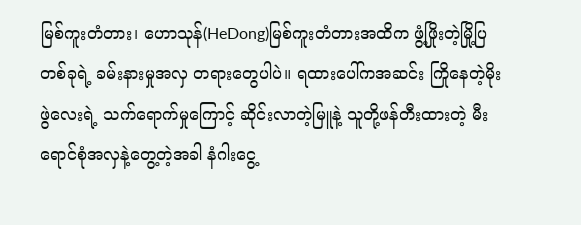မြစ်ကူးတံတား၊ ဟောသုန်(HeDong)မြစ်ကူးတံတားအထိက ဖွံ့ဖြိုးတဲ့မြို့ပြတစ်ခုရဲ့ ခမ်းနားမှုအလှ တရားတွေပါပဲ။ ရထားပေါ်ကအဆင်း ကြိုနေတဲ့မိုးဖွဲလေးရဲ့ သက်ရောက်မှုကြောင့် ဆိုင်းလာတဲ့မြူနဲ့ သူတို့ဖန်တီးထားတဲ့ မီးရောင်စုံအလှနဲ့တွေ့တဲ့အခါ နံဂါးငွေ့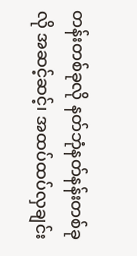တန်းတစ်ခုလို နတ်ဘုံနတ်နန်းတစ်ခုလို အဆင့်ဆင့်၊ အထပ်ထပ်လှချင်း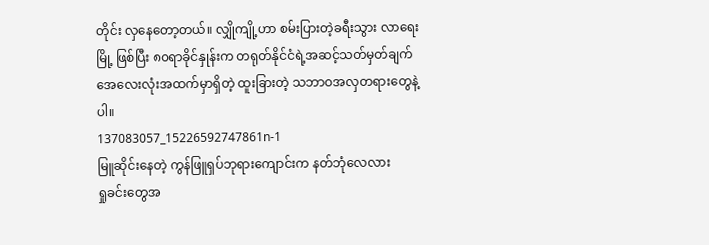တိုင်း လှနေတော့တယ်။ လျှိုကျို့ဟာ စမ်းပြားတဲ့ခရီးသွား လာရေးမြို့ ဖြစ်ပြီး ၈၀ရာခိုင်နှုန်းက တရုတ်နိုင်ငံရဲ့အဆင့်သတ်မှတ်ချက် အေလေးလုံးအထက်မှာရှိတဲ့ ထူးခြားတဲ့ သဘာဝအလှတရားတွေနဲ့ပါ။
137083057_15226592747861n-1
မြူဆိုင်းနေတဲ့ ကွန်ဖြူရှပ်ဘုရားကျောင်းက နတ်ဘုံလေလား
ရှုခင်းတွေအ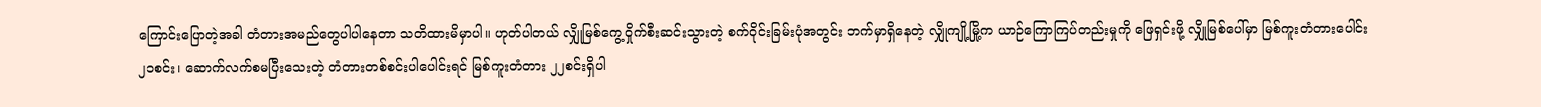ကြောင်းပြောတဲ့အခါ တံတားအမည်တွေပါပါနေတာ သတိထားမိမှာပါ။ ဟုတ်ပါတယ် လျှိုမြစ်ကွေ့ဝှိုက်စီးဆင်းသွားတဲ့ စက်ဝိုင်းခြမ်းပုံအတွင်း ဘက်မှာရှိနေတဲ့ လျှိုကျို့မြို့က ယာဉ်ကြောကြပ်တည်းမှုကို ဖြေရှင်းဖို့ လျှိုမြစ်ပေါ်မှာ မြစ်ကူးတံတားပေါင်း ၂၁စင်း၊ ဆောက်လက်စမပြီးသေးတဲ့ တံတားတစ်စင်းပါပေါင်းရင် မြစ်ကူးတံတား ၂၂စင်းရှိပါ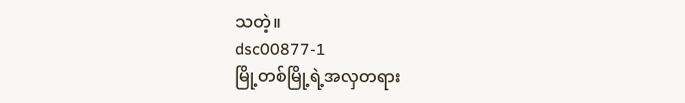သတဲ့။
dsc00877-1
မြို့တစ်မြို့ရဲ့အလှတရား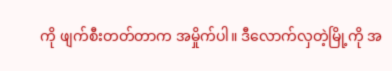ကို ဖျက်စီးတတ်တာက အမှိုက်ပါ။ ဒီလောက်လှတဲ့မြို့ကို အ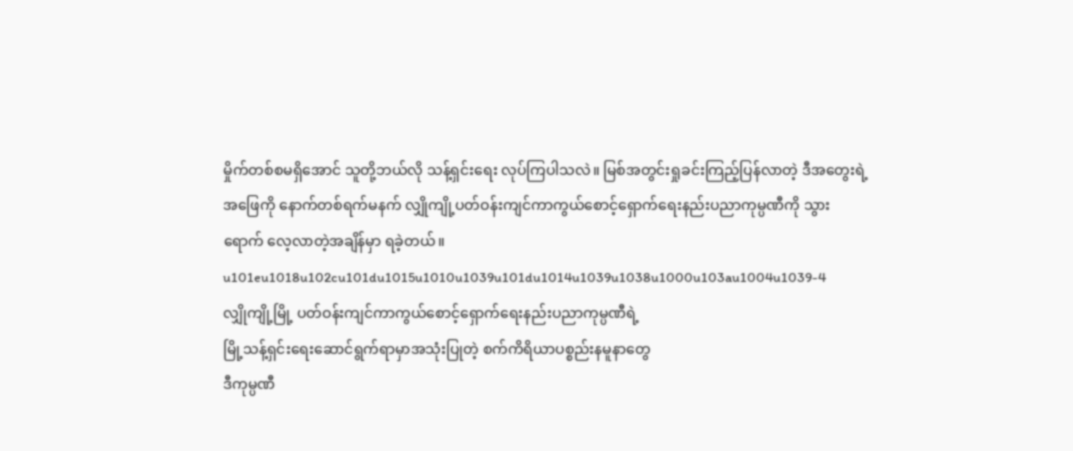မှိုက်တစ်စမရှိအောင် သူတို့ဘယ်လို သန့်ရှင်းရေး လုပ်ကြပါသလဲ။ မြစ်အတွင်းရှုခင်းကြည့်ပြန်လာတဲ့ ဒီအတွေးရဲ့အဖြေကို နောက်တစ်ရက်မနက် လျှိုကျို့ပတ်ဝန်းကျင်ကာကွယ်စောင့်ရှောက်ရေးနည်းပညာကုမ္ပဏီကို သွားရောက် လေ့လာတဲ့အချိန်မှာ ရခဲ့တယ်။
u101eu1018u102cu101du1015u1010u1039u101du1014u1039u1038u1000u103au1004u1039-4
လျှိုကျို့မြို့ ပတ်ဝန်းကျင်ကာကွယ်စောင့်ရှောက်ရေးနည်းပညာကုမ္ပဏီရဲ့
မြို့သန့်ရှင်းရေးဆောင်ရွက်ရာမှာအသုံးပြုတဲ့ စက်ကိရိယာပစ္စည်းနမူနာတွေ
ဒီကုမ္ပဏီ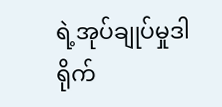ရဲ့အုပ်ချုပ်မှုဒါရိုက်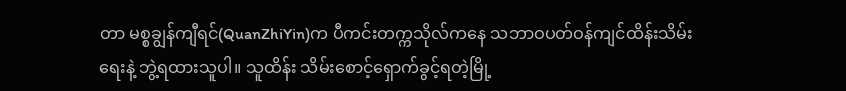တာ မစ္စချွန်ကျီရင်(QuanZhiYin)က ပီကင်းတက္ကသိုလ်ကနေ သဘာဝပတ်ဝန်ကျင်ထိန်းသိမ်းရေးနဲ့ ဘွဲ့ရထားသူပါ။ သူထိန်း သိမ်းစောင့်ရှောက်ခွင့်ရတဲ့မြို့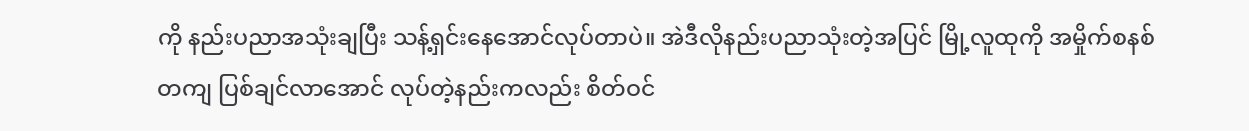ကို နည်းပညာအသုံးချပြီး သန့်ရှင်းနေအောင်လုပ်တာပဲ။ အဲဒီလိုနည်းပညာသုံးတဲ့အပြင် မြို့လူထုကို အမှိုက်စနစ်တကျ ပြစ်ချင်လာအောင် လုပ်တဲ့နည်းကလည်း စိတ်ဝင်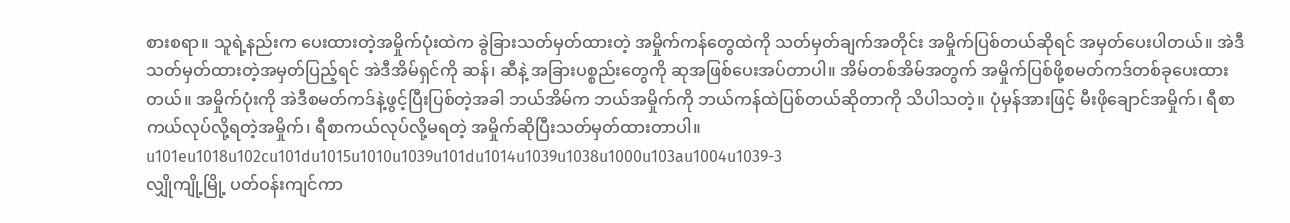စားစရာ။ သူရဲ့နည်းက ပေးထားတဲ့အမှိုက်ပုံးထဲက ခွဲခြားသတ်မှတ်ထားတဲ့ အမှိုက်ကန်တွေထဲကို သတ်မှတ်ချက်အတိုင်း အမှိုက်ပြစ်တယ်ဆိုရင် အမှတ်ပေးပါတယ်။ အဲဒီသတ်မှတ်ထားတဲ့အမှတ်ပြည့်ရင် အဲဒီအိမ်ရှင်ကို ဆန်၊ ဆီနဲ့ အခြားပစ္စည်းတွေကို ဆုအဖြစ်ပေးအပ်တာပါ။ အိမ်တစ်အိမ်အတွက် အမှိုက်ပြစ်ဖို့စမတ်ကဒ်တစ်ခုပေးထားတယ်။ အမှိုက်ပုံးကို အဲဒီစမတ်ကဒ်နဲ့ဖွင့်ပြီးပြစ်တဲ့အခါ ဘယ်အိမ်က ဘယ်အမှိုက်ကို ဘယ်ကန်ထဲပြစ်တယ်ဆိုတာကို သိပါသတဲ့။ ပုံမှန်အားဖြင့် မီးဖိုချောင်အမှိုက်၊ ရီစာကယ်လုပ်လို့ရတဲ့အမှိုက်၊ ရီစာကယ်လုပ်လို့မရတဲ့ အမှိုက်ဆိုပြီးသတ်မှတ်ထားတာပါ။
u101eu1018u102cu101du1015u1010u1039u101du1014u1039u1038u1000u103au1004u1039-3
လျှိုကျို့မြို့ ပတ်ဝန်းကျင်ကာ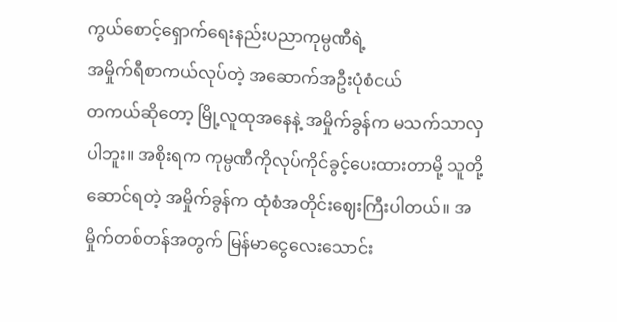ကွယ်စောင့်ရှောက်ရေးနည်းပညာကုမ္ပဏီရဲ့
အမှိုက်ရီစာကယ်လုပ်တဲ့ အဆောက်အဦးပုံစံငယ်
တကယ်ဆိုတော့ မြို့လူထုအနေနဲ့ အမှိုက်ခွန်က မသက်သာလှပါဘူး။ အစိုးရက ကုမ္ပဏီကိုလုပ်ကိုင်ခွင့်ပေးထားတာမို့ သူတို့ဆောင်ရတဲ့ အမှိုက်ခွန်က ထုံစံအတိုင်းဈေးကြီးပါတယ်။ အမှိုက်တစ်တန်အတွက် မြန်မာငွေလေးသောင်း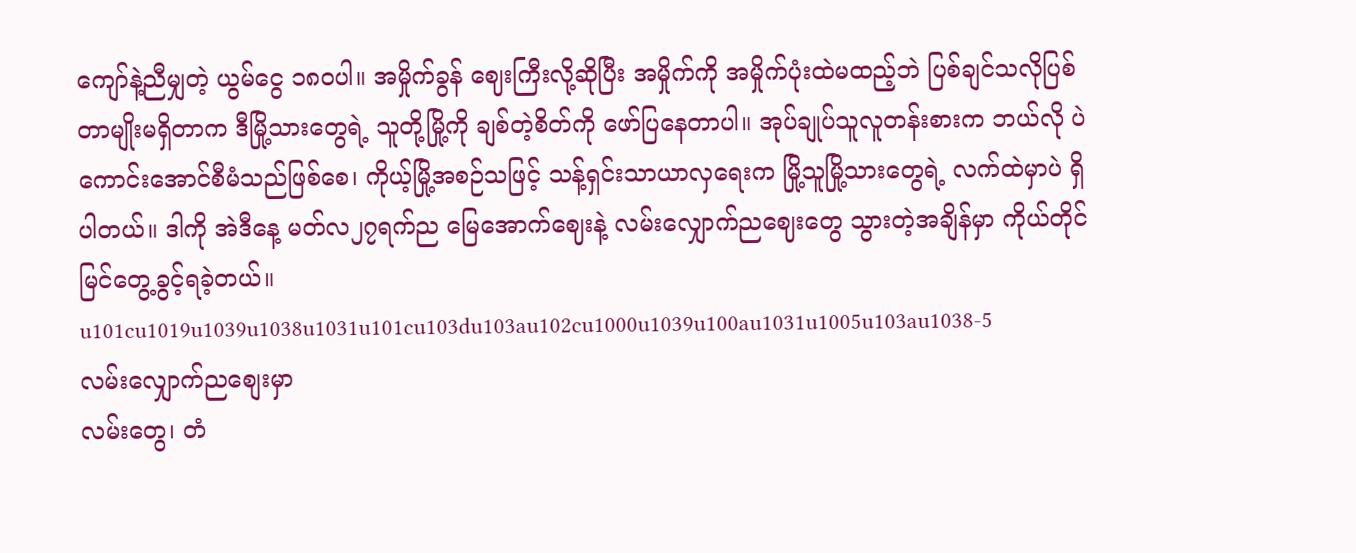ကျော်နဲ့ညီမျှတဲ့ ယွမ်ငွေ ၁၈၀ပါ။ အမှိုက်ခွန် ဈေးကြီးလို့ဆိုပြီး အမှိုက်ကို အမှိုက်ပုံးထဲမထည့်ဘဲ ပြစ်ချင်သလိုပြစ်တာမျိုးမရှိတာက ဒီမြို့သားတွေရဲ့ သူတို့မြို့ကို ချစ်တဲ့စိတ်ကို ဖော်ပြနေတာပါ။ အုပ်ချုပ်သူလူတန်းစားက ဘယ်လို ပဲကောင်းအောင်စီမံသည်ဖြစ်စေ၊ ကိုယ့်မြို့အစဉ်သဖြင့် သန့်ရှင်းသာယာလှရေးက မြို့သူမြို့သားတွေရဲ့ လက်ထဲမှာပဲ ရှိပါတယ်။ ဒါကို အဲဒီနေ့ မတ်လ၂၇ရက်ည မြေအောက်ဈေးနဲ့ လမ်းလျှောက်ညဈေးတွေ သွားတဲ့အချိန်မှာ ကိုယ်တိုင်မြင်တွေ့ခွင့်ရခဲ့တယ်။
u101cu1019u1039u1038u1031u101cu103du103au102cu1000u1039u100au1031u1005u103au1038-5
လမ်းလျှောက်ညစျေးမှာ
လမ်းတွေ၊ တံ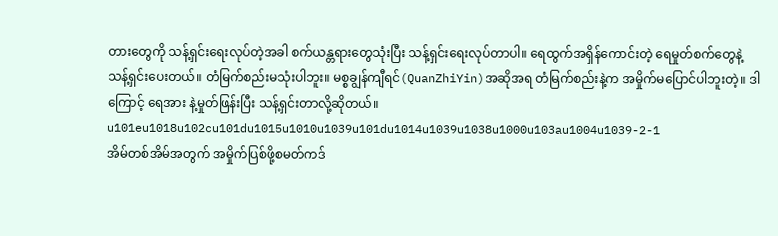တားတွေကို သန့်ရှင်းရေးလုပ်တဲ့အခါ စက်ယန္တရားတွေသုံးပြီး သန့်ရှင်းရေးလုပ်တာပါ။ ရေထွက်အရှိန်ကောင်းတဲ့ ရေမှုတ်စက်တွေနဲ့ သန့်ရှင်းပေးတယ်။ တံမြက်စည်းမသုံးပါဘူး။ မစ္စချွန်ကျီရင်(QuanZhiYin)အဆိုအရ တံမြက်စည်းနဲ့က အမှိုက်မပြောင်ပါဘူးတဲ့။ ဒါကြောင့် ရေအား နဲ့မှုတ်ဖြန်းပြီး သန့်ရှင်းတာလို့ဆိုတယ်။
u101eu1018u102cu101du1015u1010u1039u101du1014u1039u1038u1000u103au1004u1039-2-1
အိမ်တစ်အိမ်အတွက် အမှိုက်ပြစ်ဖို့စမတ်ကဒ်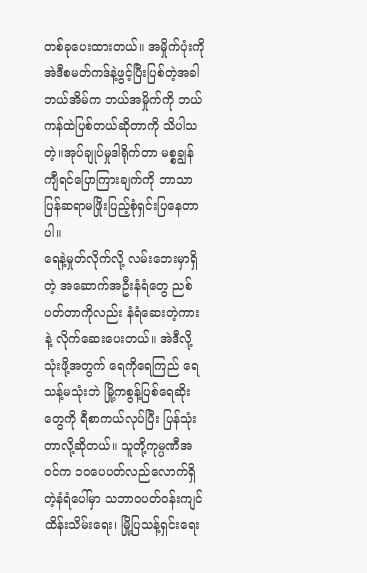တစ်ခုပေးထားတယ်။ အမှိုက်ပုံးကို အဲဒီစမတ်ကဒ်နဲ့ဖွင့်ပြီးပြစ်တဲ့အခါ
ဘယ်အိမ်က ဘယ်အမှိုက်ကို ဘယ်ကန်ထဲပြစ်တယ်ဆိုတာကို သိပါသတဲ့။အုပ်ချုပ်မှုဒါရိုက်တာ မစ္စချွန်ကျီရင်ပြောကြားချက်ကို ဘာသာပြန်ဆရာမဖြိုးပြည့်စုံရှင်းပြနေတာပါ။
ရေနဲ့မှုတ်လိုက်လို့ လမ်းဘေးမှာရှိတဲ့ အဆောက်အဦးနံရံတွေ ညစ်ပတ်တာကိုလည်း နံရံဆေးတဲ့ကားနဲ့ လိုက်ဆေးပေးတယ်။ အဲဒီလို့သုံးဖို့အတွက် ရေကိုရေကြည် ရေသန့်မသုံးဘဲ မြို့ကစွန့်ပြစ်ရေဆိုးတွေကို ရီစာကယ်လုပ်ပြီး ပြန်သုံးတာလို့ဆိုတယ်။ သူတို့ကုမ္ပဏီအဝင်က ၁၀ပေပတ်လည်လောက်ရှိတဲ့နံရံပေါ်မှာ သဘာဝပတ်ဝန်းကျင်ထိန်းသိမ်းရေး၊ မြို့ပြသန့်ရှင်းရေး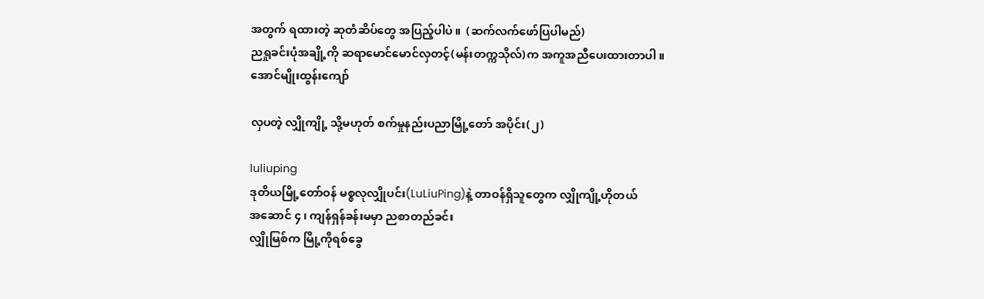အတွက် ရထားတဲ့ ဆုတံဆိပ်တွေ အပြည့်ပါပဲ။  (ဆက်လက်ဖော်ပြပါမည်)
ညရှုခင်းပုံအချို့ကို ဆရာမောင်မောင်လှတင့်(မန်းတက္ကသိုလ်)က အကူအညီပေးထားတာပါ။
အောင်မျိုးထွန်းကျော်

လှပတဲ့ လျှိုကျို့ သို့မဟုတ် စက်မှုနည်းပညာမြို့တော် အပိုင်း(၂)

luliuping
ဒုတိယမြို့တော်ဝန် မစ္စလုလျှိုပင်း(LuLiuPing)နဲ့ တာဝန်ရှိသူတွေက လျှိုကျို့ဟိုတယ်
အဆောင် ၄၊ ကျန်ရှန်ခန်းမမှာ ညစာတည်ခင်း
လျှိုမြစ်က မြို့ကိုရစ်ခွေ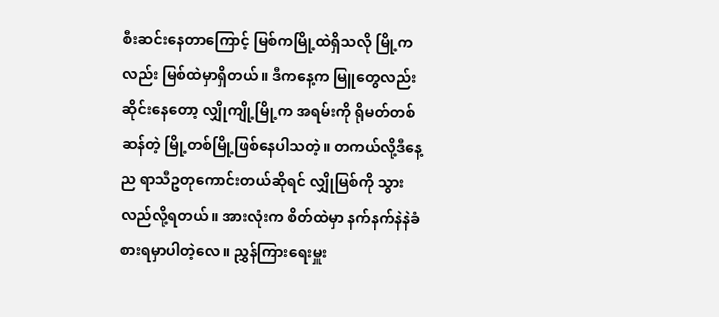စီးဆင်းနေတာကြောင့် မြစ်ကမြို့ထဲရှိသလို မြို့ကလည်း မြစ်ထဲမှာရှိတယ်။ ဒီကနေ့က မြူတွေလည်းဆိုင်းနေတော့ လျှိုကျို့မြို့က အရမ်းကို ရိုမတ်တစ်ဆန်တဲ့ မြို့တစ်မြို့ဖြစ်နေပါသတဲ့။ တကယ်လို့ဒီနေ့ည ရာသီဥတုကောင်းတယ်ဆိုရင် လျှိုမြစ်ကို သွားလည်လို့ရတယ်။ အားလုံးက စိတ်ထဲမှာ နက်နက်နဲနဲခံစားရမှာပါတဲ့လေ။ ညွှန်ကြားရေးမှူး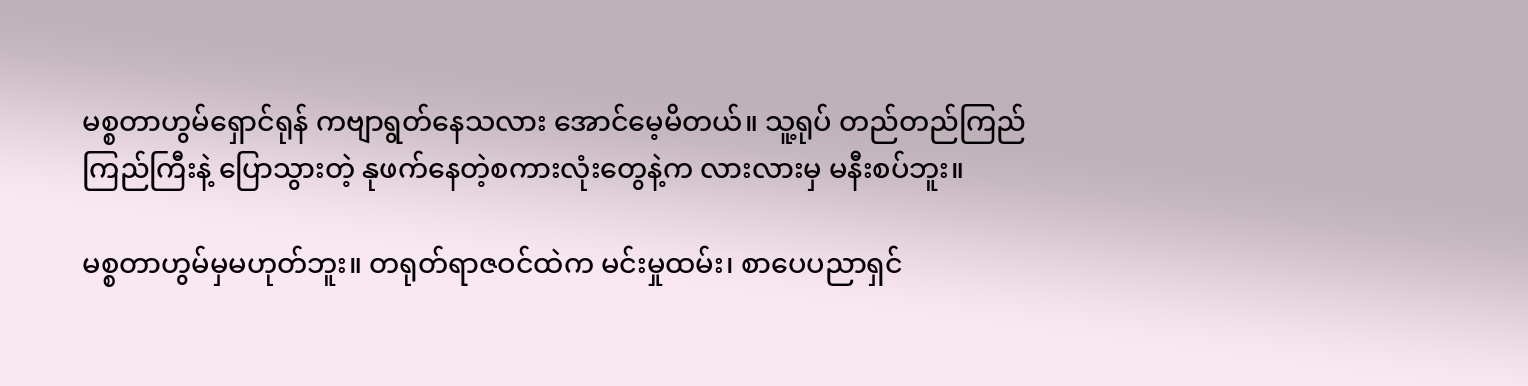မစ္စတာဟွမ်ရှောင်ရုန် ကဗျာရွတ်နေသလား အောင်မေ့မိတယ်။ သူ့ရုပ် တည်တည်ကြည် ကြည်ကြီးနဲ့ ပြောသွားတဲ့ နုဖက်နေတဲ့စကားလုံးတွေနဲ့က လားလားမှ မနီးစပ်ဘူး။

မစ္စတာဟွမ်မှမဟုတ်ဘူး။ တရုတ်ရာဇဝင်ထဲက မင်းမှုထမ်း၊ စာပေပညာရှင်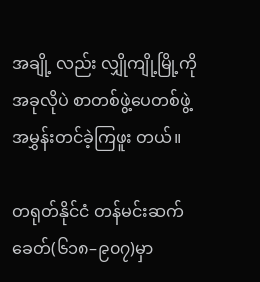အချို့ လည်း လျှိုကျို့မြို့ကို အခုလိုပဲ စာတစ်ဖွဲ့ပေတစ်ဖွဲ့ အမွှန်းတင်ခဲ့ကြဖူး တယ်။

တရုတ်နိုင်ငံ တန်မင်းဆက်ခေတ်(၆၁၈–၉၀၇)မှာ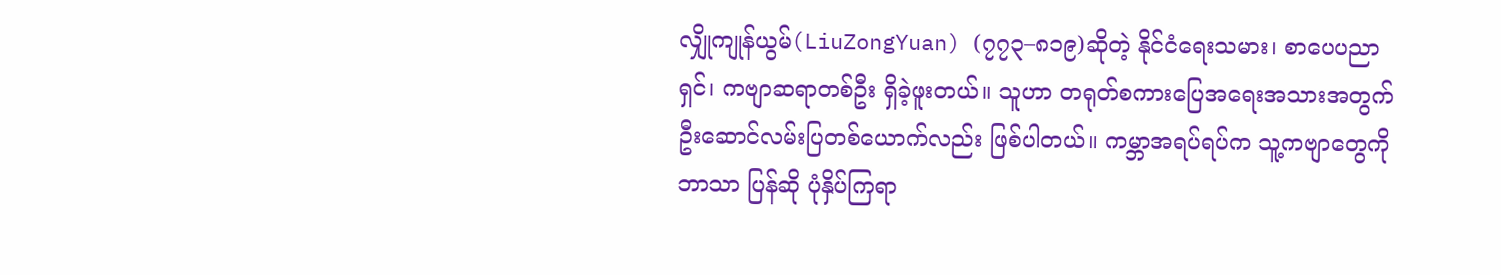လျှိုကျုန်ယွမ်(LiuZongYuan) (၇၇၃–၈၁၉)ဆိုတဲ့ နိုင်ငံရေးသမား၊ စာပေပညာရှင်၊ ကဗျာဆရာတစ်ဦး ရှိခဲ့ဖူးတယ်။ သူဟာ တရုတ်စကားပြေအရေးအသားအတွက် ဦးဆောင်လမ်းပြတစ်ယောက်လည်း ဖြစ်ပါတယ်။ ကမ္ဘာအရပ်ရပ်က သူ့ကဗျာတွေကို ဘာသာ ပြန်ဆို ပုံနှိပ်ကြရာ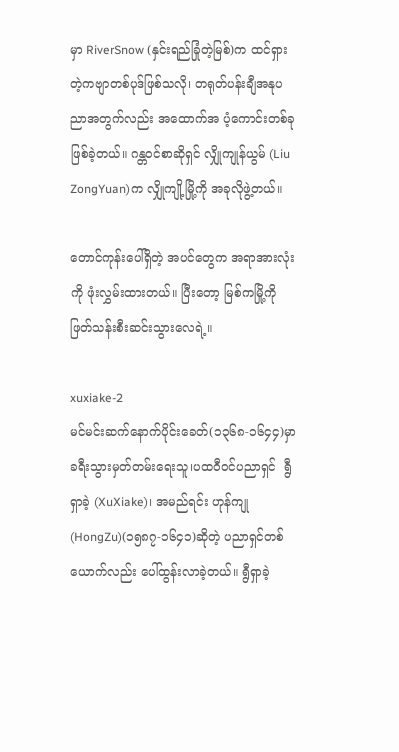မှာ RiverSnow (နှင်းရည်ခြုံတဲ့မြစ်)က ထင်ရှားတဲ့ကဗျာတစ်ပုဒ်ဖြစ်သလို၊ တရုတ်ပန်းချီအနုပညာအတွက်လည်း အထောက်အ ပံ့ကောင်းတစ်ခုဖြစ်ခဲ့တယ်။ ဂန္တဝင်စာဆိုရှင် လျှိုကျုန်ယွမ် (Liu ZongYuan)က လျှိုကျို့မြို့ကို အခုလိုဖွဲ့တယ်။

တောင်ကုန်းပေါ်ရှိတဲ့ အပင်တွေက အရာအားလုံးကို ဖုံးလွှမ်းထားတယ်။ ပြီးတော့ မြစ်ကမြို့ကို ဖြတ်သန်းစီးဆင်းသွားလေရဲ့။

xuxiake-2
မင်မင်းဆက်နောက်ပိုင်းခေတ်(၁၃၆၈-၁၆၄၄)မှာ ခရီးသွားမှတ်တမ်းရေးသူ၊ပထဝီဝင်ပညာရှင်  ရွီရှာခဲ့ (XuXiake)၊ အမည်ရင်း ဟုန်ကျု(HongZu)(၁၅၈၇-၁၆၄၁)ဆိုတဲ့ ပညာရှင်တစ်ယောက်လည်း ပေါ်ထွန်းလာခဲ့တယ်။ ရွီရှာခဲ့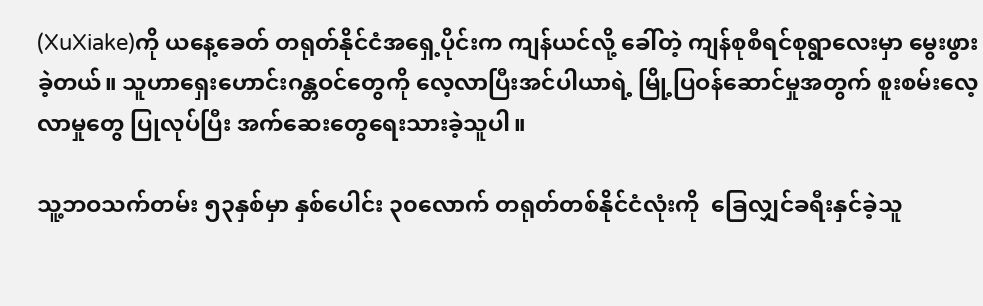(XuXiake)ကို ယနေ့ခေတ် တရုတ်နိုင်ငံအရှေ့ပိုင်းက ကျန်ယင်လို့ ခေါ်တဲ့ ကျန်စုစီရင်စုရွာလေးမှာ မွေးဖွားခဲ့တယ်။ သူဟာရှေးဟောင်းဂန္တဝင်တွေကို လေ့လာပြီးအင်ပါယာရဲ့ မြို့ပြဝန်ဆောင်မှုအတွက် စူးစမ်းလေ့လာမှုတွေ ပြုလုပ်ပြီး အက်ဆေးတွေရေးသားခဲ့သူပါ။

သူ့ဘဝသက်တမ်း ၅၃နှစ်မှာ နှစ်ပေါင်း ၃၀လောက် တရုတ်တစ်နိုင်ငံလုံးကို  ခြေလျှင်ခရီးနှင်ခဲ့သူ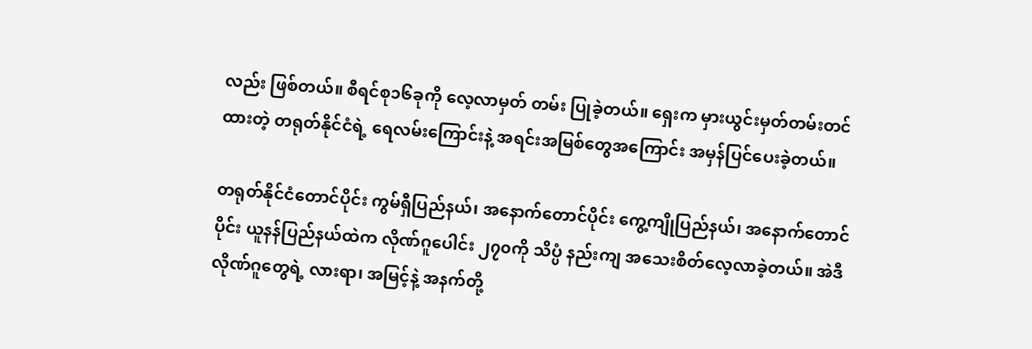လည်း ဖြစ်တယ်။ စီရင်စု၁၆ခုကို လေ့လာမှတ် တမ်း ပြုခဲ့တယ်။ ရှေးက မှားယွင်းမှတ်တမ်းတင်ထားတဲ့ တရုတ်နိုင်ငံရဲ့ ရေလမ်းကြောင်းနဲ့ အရင်းအမြစ်တွေအကြောင်း အမှန်ပြင်ပေးခဲ့တယ်။

တရုတ်နိုင်ငံတောင်ပိုင်း ကွမ်ရှီပြည်နယ်၊ အနောက်တောင်ပိုင်း ကွေ့ကျိုပြည်နယ်၊ အနောက်တောင်ပိုင်း ယူနန်ပြည်နယ်ထဲက လိုဏ်ဂူပေါင်း ၂၇၀ကို သိပ္ပံ နည်းကျ အသေးစိတ်လေ့လာခဲ့တယ်။ အဲဒီလိုဏ်ဂူတွေရဲ့ လားရာ၊ အမြင့်နဲ့ အနက်တို့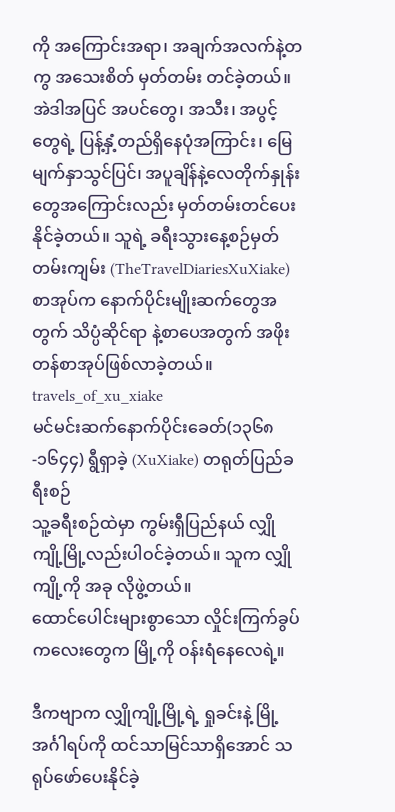ကို အကြောင်းအရာ၊ အချက်အလက်နဲ့တကွ အသေးစိတ် မှတ်တမ်း တင်ခဲ့တယ်။ အဲဒါအပြင် အပင်တွေ၊ အသီး၊ အပွင့်တွေရဲ့ ပြန့်နှံ့တည်ရှိနေပုံအကြာင်း၊ မြေမျက်နှာသွင်ပြင်၊ အပူချိန်နဲ့လေတိုက်နှုန်းတွေအကြောင်းလည်း မှတ်တမ်းတင်ပေးနိုင်ခဲ့တယ်။ သူရဲ့ ခရီးသွားနေ့စဉ်မှတ်တမ်းကျမ်း (TheTravelDiariesXuXiake) စာအုပ်က နောက်ပိုင်းမျိုးဆက်တွေအတွက် သိပ္ပံဆိုင်ရာ နဲ့စာပေအတွက် အဖိုးတန်စာအုပ်ဖြစ်လာခဲ့တယ်။
travels_of_xu_xiake
မင်မင်းဆက်နောက်ပိုင်းခေတ်(၁၃၆၈-၁၆၄၄) ရွီရှာခဲ့ (XuXiake) တရုတ်ပြည်ခရီးစဉ်
သူ့ခရီးစဉ်ထဲမှာ ကွမ်းရှီပြည်နယ် လျှိုကျို့မြို့လည်းပါဝင်ခဲ့တယ်။ သူက လျှိုကျို့ကို အခု လိုဖွဲ့တယ်။
ထောင်ပေါင်းများစွာသော လှိုင်းကြက်ခွပ်ကလေးတွေက မြို့ကို ဝန်းရံနေလေရဲ့။

ဒီကဗျာက လျှိုကျို့မြို့ရဲ့ ရှုခင်းနဲ့ မြို့အင်္ဂါရပ်ကို ထင်သာမြင်သာရှိအောင် သရုပ်ဖော်ပေးနိုင်ခဲ့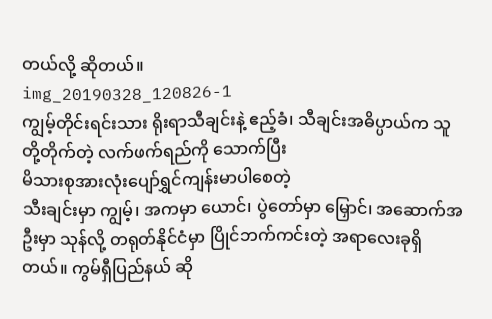တယ်လို့ ဆိုတယ်။
img_20190328_120826-1
ကျွမ့်တိုင်းရင်းသား ရိုးရာသီချင်းနဲ့ ဧည့်ခံ၊ သီချင်းအဓိပ္ပာယ်က သူတို့တိုက်တဲ့ လက်ဖက်ရည်ကို သောက်ပြီး
မိသားစုအားလုံးပျော်ရွှင်ကျန်းမာပါစေတဲ့
သီးချင်းမှာ ကျွမ့်၊ အကမှာ ယောင်၊ ပွဲတော်မှာ မြှောင်၊ အဆောက်အဦးမှာ သုန်လို့ တရုတ်နိုင်ငံမှာ ပြိုင်ဘက်ကင်းတဲ့ အရာလေးခုရှိတယ်။ ကွမ်ရှီပြည်နယ် ဆို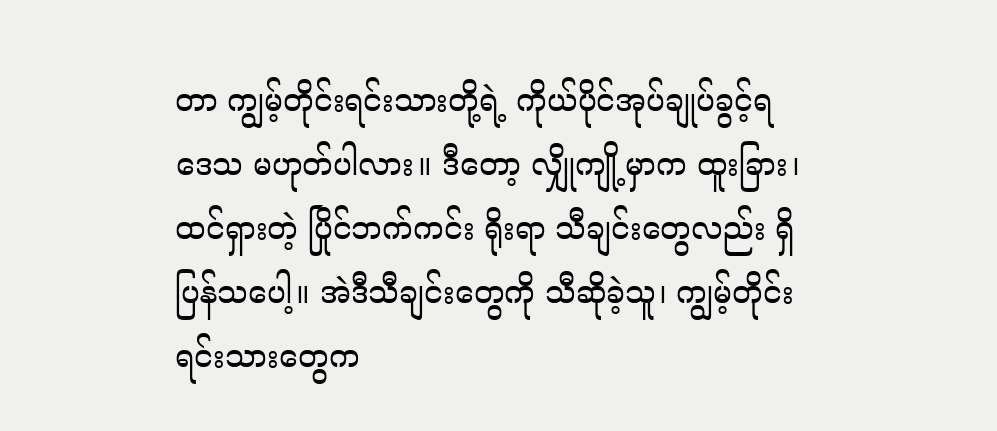တာ ကျွမ့်တိုင်းရင်းသားတို့ရဲ့ ကိုယ်ပိုင်အုပ်ချုပ်ခွင့်ရဒေသ မဟုတ်ပါလား။ ဒီတော့ လျှိုကျို့မှာက ထူးခြား၊ ထင်ရှားတဲ့ ပြိုင်ဘက်ကင်း ရိုးရာ သီချင်းတွေလည်း ရှိပြန်သပေါ့။ အဲဒီသီချင်းတွေကို သီဆိုခဲ့သူ၊ ကျွမ့်တိုင်းရင်းသားတွေက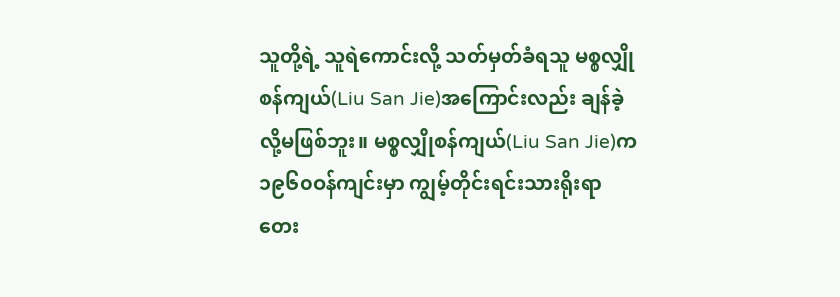သူတို့ရဲ့ သူရဲကောင်းလို့ သတ်မှတ်ခံရသူ မစ္စလျှိုစန်ကျယ်(Liu San Jie)အကြောင်းလည်း ချန်ခဲ့လို့မဖြစ်ဘူး။ မစ္စလျှိုစန်ကျယ်(Liu San Jie)က ၁၉၆၀ဝန်ကျင်းမှာ ကျွမ့်တိုင်းရင်းသားရိုးရာ တေး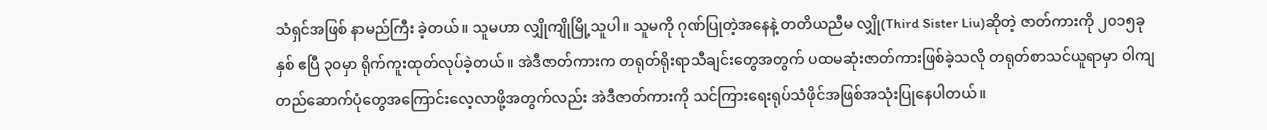သံရှင်အဖြစ် နာမည်ကြီး ခဲ့တယ်။ သူမဟာ လျှိုကျိုမြို့သူပါ။ သူမကို ဂုဏ်ပြုတဲ့အနေနဲ့ တတိယညီမ လျှို(Third Sister Liu)ဆိုတဲ့ ဇာတ်ကားကို ၂၀၁၅ခုနှစ် ဧပြီ ၃၀မှာ ရိုက်ကူးထုတ်လုပ်ခဲ့တယ်။ အဲဒီဇာတ်ကားက တရုတ်ရိုးရာသီချင်းတွေအတွက် ပထမဆုံးဇာတ်ကားဖြစ်ခဲ့သလို တရုတ်စာသင်ယူရာမှာ ဝါကျ တည်ဆောက်ပုံတွေအကြောင်းလေ့လာဖို့အတွက်လည်း အဲဒီဇာတ်ကားကို သင်ကြားရေးရုပ်သံဖိုင်အဖြစ်အသုံးပြုနေပါတယ်။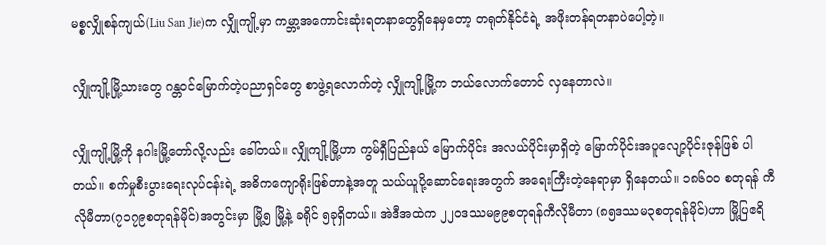မစ္စလျှိုစန်ကျယ်(Liu San Jie)က လျှိုကျို့မှာ ကမ္ဘာ့အကောင်းဆုံးရတနာတွေရှိနေမှတော့ တရုတ်နိုင်ငံရဲ့ အဖိုးတန်ရတနာပဲပေါ့တဲ့။

လျှိုကျို့မြို့သားတွေ ဂန္တဝင်မြောက်တဲ့ပညာရှင်တွေ စာဖွဲ့ရလောက်တဲ့ လျှိုကျို့မြို့က ဘယ်လောက်တောင် လှနေတာလဲ။

လျှိုကျို့မြို့ကို နဂါးမြို့တော်လို့လည်း ခေါ်တယ်။ လျှိုကျို့မြို့ဟာ ကွမ်ရှီပြည်နယ် မြောက်ပိုင်း အလယ်ပိုင်းမှာရှိတဲ့ မြောက်ပိုင်းအပူလျော့ပိုင်းဇုန်ဖြစ် ပါတယ်။ စက်မှုစီးပွားရေးလုပ်ငန်းရဲ့ အဓိကကျောရိုးဖြစ်တာနဲ့အတူ သယ်ယူပို့ဆောင်ရေးအတွက် အရေးကြီးတဲ့နေရာမှာ ရှိနေတယ်။ ၁၈၆၀၀ စတုရန် ကီလိုမီတာ(၇၁၇၉စတုရန်မိုင်)အတွင်းမှာ မြို့၅ မြို့နဲ့ ခရိုင် ၅ခုရှိတယ်။ အဲဒီအထဲက ၂၂၀ဒဿမ၉၉စတုရန်ကီလိုမီတာ (၈၅ဒဿမ၃စတုရန်မိုင်)ဟာ မြို့ပြဧရိ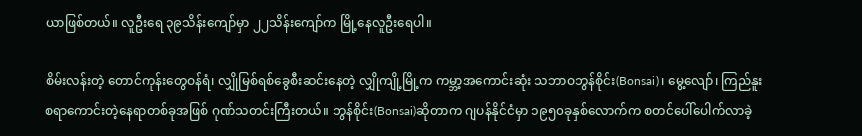ယာဖြစ်တယ်။ လူဦးရေ ၃၉သိန်းကျော်မှာ ၂၂သိန်းကျော်က မြို့နေလူဦးရေပါ။

စိမ်းလန်းတဲ့ တောင်ကုန်းတွေဝန်ရံ၊ လျှိုမြစ်ရစ်ခွေစီးဆင်းနေတဲ့ လျှိုကျို့မြို့က ကမ္ဘာ့အကောင်းဆုံး သဘာဝဘွန်စိုင်း(Bonsai)၊ မွေ့လျော်၊ ကြည်နူး စရာကောင်းတဲ့နေရာတစ်ခုအဖြစ် ဂုဏ်သတင်းကြီးတယ်။ ဘွန်စိုင်း(Bonsai)ဆိုတာက ဂျပန်နိုင်ငံမှာ ၁၉၅၀ခုနှစ်လောက်က စတင်ပေါ်ပေါက်လာခဲ့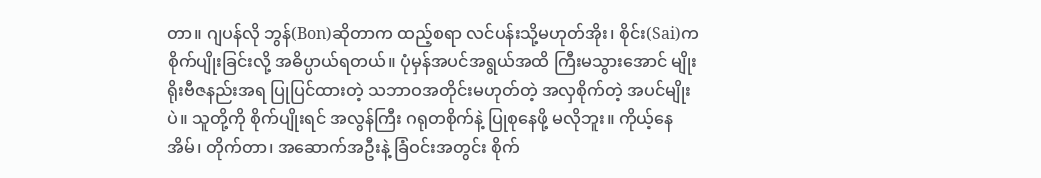တာ။ ဂျပန်လို ဘွန်(Bon)ဆိုတာက ထည့်စရာ လင်ပန်းသို့မဟုတ်အိုး၊ စိုင်း(Sai)က စိုက်ပျိုးခြင်းလို့ အဓိပ္ပာယ်ရတယ်။ ပုံမှန်အပင်အရွယ်အထိ ကြီးမသွားအောင် မျိုးရိုးဗီဇနည်းအရ ပြုပြင်ထားတဲ့ သဘာဝအတိုင်းမဟုတ်တဲ့ အလှစိုက်တဲ့ အပင်မျိုးပဲ။ သူတို့ကို စိုက်ပျိုးရင် အလွန်ကြီး ဂရုတစိုက်နဲ့ ပြုစုနေဖို့ မလိုဘူး။ ကိုယ့်နေအိမ်၊ တိုက်တာ၊ အဆောက်အဦးနဲ့ ခြံဝင်းအတွင်း စိုက်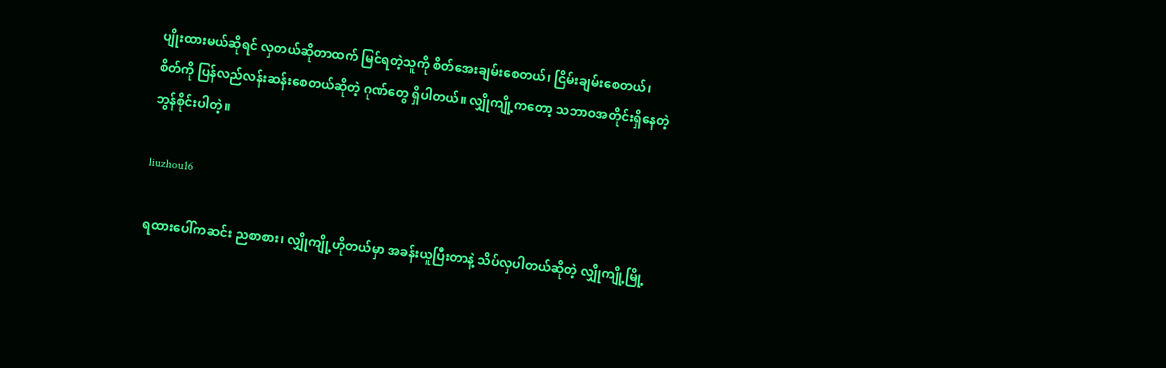ပျိုးထားမယ်ဆိုရင် လှတယ်ဆိုတာထက် မြင်ရတဲ့သူကို စိတ်အေးချမ်းစေတယ်၊ ငြိမ်းချမ်းစေတယ်၊ စိတ်ကို ပြန်လည်လန်းဆန်းစေတယ်ဆိုတဲ့ ဂုဏ်တွေ ရှိပါတယ်။ လျှိုကျို့ကတော့ သဘာဝအတိုင်းရှိနေတဲ့ ဘွန်စိုင်းပါတဲ့။

liuzhou16

ရထားပေါ်ကဆင်း ညစာစား၊ လျှိုကျို့ဟိုတယ်မှာ အခန်းယူပြီးတာနဲ့ သိပ်လှပါတယ်ဆိုတဲ့ လျှိုကျို့မြို့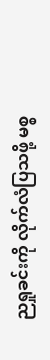ညရှုခင်းကို လိုက်လံပြသဖို့ မစ္စ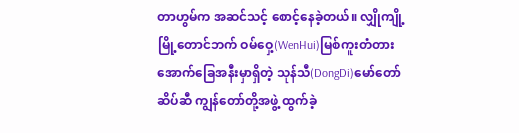တာဟွမ်က အဆင်သင့် စောင့်နေခဲ့တယ်။ လျှိုကျို့မြို့တောင်ဘက် ဝမ်ဝှေ့(WenHui)မြစ်ကူးတံတားအောက်ခြေအနီးမှာရှိတဲ့ သုန်သီ(DongDi)မော်တော်ဆိပ်ဆီ ကျွန်တော်တို့အဖွဲ့ ထွက်ခဲ့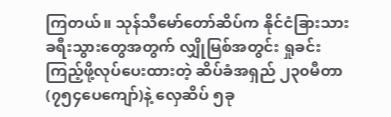ကြတယ်။ သုန်သီမော်တော်ဆိပ်က နိုင်ငံခြားသား ခရီးသွားတွေအတွက် လျှိုမြစ်အတွင်း ရှုခင်းကြည့်ဖို့လုပ်ပေးထားတဲ့ ဆိပ်ခံအရှည် ၂၃၀မီတာ (၇၅၄ပေကျော်)နဲ့ လှေဆိပ် ၅ခု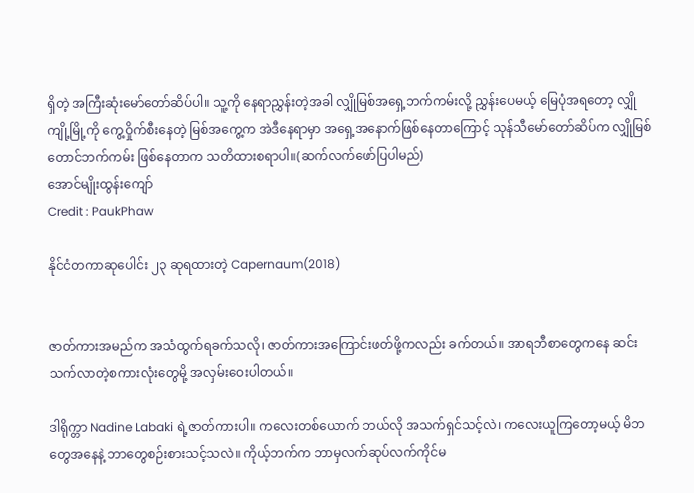ရှိတဲ့ အကြီးဆုံးမော်တော်ဆိပ်ပါ။ သူ့ကို နေရာညွှန်းတဲ့အခါ လျှိုမြစ်အရှေ့ဘက်ကမ်းလို့ ညွှန်းပေမယ့် မြေပုံအရတော့ လျှိုကျို့မြို့ကို ကွေ့ဝှိုက်စီးနေတဲ့ မြစ်အကွေ့က အဲဒီနေရာမှာ အရှေ့အနောက်ဖြစ်နေတာကြောင့် သုန်သီမော်တော်ဆိပ်က လျှိုမြစ်တောင်ဘက်ကမ်း ဖြစ်နေတာက သတိထားစရာပါ။(ဆက်လက်ဖော်ပြပါမည်)
အောင်မျိုးထွန်း‌ကျော်
Credit : PaukPhaw

နိုင်ငံတကာဆုပေါင်း ၂၃ ဆုရထားတဲ့ Capernaum(2018)


ဇာတ်ကားအမည်က အသံထွက်ရခက်သလို၊ ဇာတ်ကားအကြောင်းဖတ်ဖို့ကလည်း ခက်တယ်။ အာရဘီစာတွေကနေ ဆင်းသက်လာတဲ့စကားလုံးတွေမို့ အလှမ်းဝေးပါတယ်။

ဒါရိုက္တာ Nadine Labaki ရဲ့ဇာတ်ကားပါ။ ကလေးတစ်ယောက် ဘယ်လို အသက်ရှင်သင့်လဲ၊ ကလေးယူကြတော့မယ့် မိဘတွေအနေနဲ့ ဘာတွေစဉ်းစားသင့်သလဲ။ ကိုယ့်ဘက်က ဘာမှလက်ဆုပ်လက်ကိုင်မ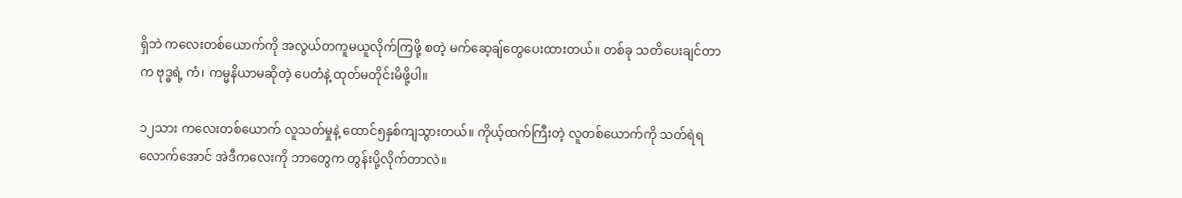ရှိဘဲ ကလေးတစ်ယောက်ကို အလွယ်တကူမယူလိုက်ကြဖို့ စတဲ့ မက်ဆေ့ချ်တွေပေးထားတယ်။ တစ်ခု သတိပေးချင်တာက ဗုဒ္ဓရဲ့ ကံ၊ ကမ္မနိယာမဆိုတဲ့ ပေတံနဲ့ ထုတ်မတိုင်းမိဖို့ပါ။

၁၂သား ကလေးတစ်ယောက် လူသတ်မှုနဲ့ ထောင်၅နှစ်ကျသွားတယ်။ ကိုယ့်ထက်ကြီးတဲ့ လူတစ်ယောက်ကို သတ်ရဲရလောက်အောင် အဲဒီကလေးကို ဘာတွေက တွန်းပို့လိုက်တာလဲ။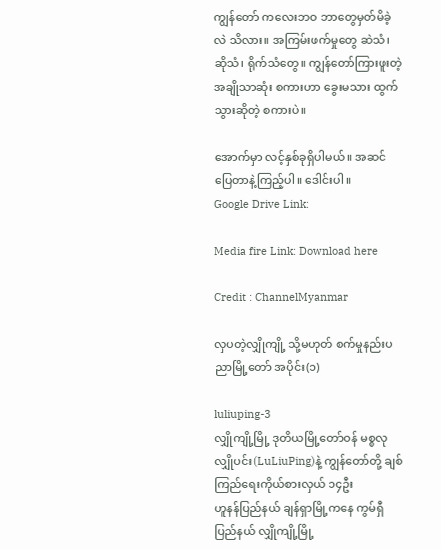ကျွန်တော် ကလေးဘဝ ဘာတွေမှတ်မိခဲ့လဲ သိလား။ အကြမ်းဖက်မှုတွေ ဆဲသံ၊ ဆိုသံ၊ ရိုက်သံတွေ။ ကျွန်တော်ကြားဖူးတဲ့အချိုသာဆုံး စကားဟာ ခွေးမသား ထွက်သွားဆိုတဲ့ စကားပဲ။

အောက်မှာ လင့်နှစ်ခုရှိပါမယ်။ အဆင်ပြေတာနဲ့ကြည့်ပါ။ ဒေါင်းပါ။
Google Drive Link:

Media fire Link: Download here

Credit : ChannelMyanmar

လှပတဲ့လျှိုကျို့ သို့မဟုတ် စက်မှုနည်းပညာမြို့တော် အပိုင်း(၁)

luliuping-3
လျှိုကျို့မြို့ ဒုတိယမြို့တော်ဝန် မစ္စလုလျှိုပင်း(LuLiuPing)နဲ့ ကျွန်တော်တို့ ချစ်ကြည်ရေးကိုယ်စားလှယ် ၁၄ဦး
ဟူနန်ပြည်နယ် ချန်ရှာမြို့ကနေ ကွမ်ရှီပြည်နယ် လျှိုကျို့မြို့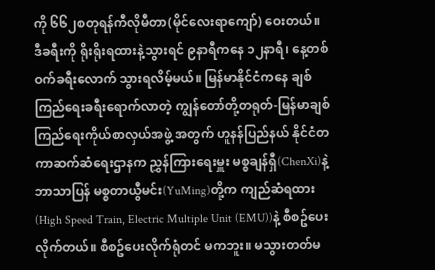ကို ၆၆၂စတုရန်ကီလိုမီတာ(မိုင်လေးရာကျော်) ဝေးတယ်။ ဒီခရီးကို ရိုးရိုးရထားနဲ့သွားရင် ၉နာရီကနေ ၁၂နာရီ၊ နေ့တစ်ဝက်ခရီးလောက် သွားရလိမ့်မယ်။ မြန်မာနိုင်ငံကနေ ချစ်ကြည်ရေးခရီးရောက်လာတဲ့ ကျွန်တော်တို့တရုတ်-မြန်မာချစ်ကြည်ရေးကိုယ်စာလှယ်အဖွဲ့ အတွက် ဟူနန်ပြည်နယ် နိုင်ငံတကာဆက်ဆံရေးဌာနက ညွှန်ကြားရေးမှူး မစ္စချန်ရှီ(ChenXi)နဲ့ ဘာသာပြန် မစ္စတာယွီမင်း(YuMing)တို့က ကျည်ဆံရထား(High Speed Train, Electric Multiple Unit (EMU))နဲ့ စီစဥ်ပေးလိုက်တယ်။ စီစဥ်ပေးလိုက်ရုံတင် မကဘူး။ မသွားတတ်မ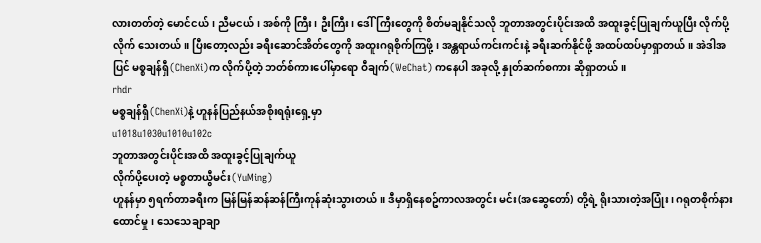လားတတ်တဲ့ မောင်ငယ်၊ ညီမငယ်၊ အစ်ကို ကြီး၊ ဦးကြီး၊ ‌ဒေါ်ကြီးတွေကို စိတ်မချနိုင်သလို ဘူတာအတွင်းပိုင်းအထိ အထူးခွင့်ပြုချက်ယူပြီး လိုက်ပို့လိုက် သေးတယ်။ ပြီးတော့လည်း ခရီးဆောင်အိတ်တွေကို အထူးဂရုစိုက်ကြဖို့၊ အန္တရာယ်ကင်းကင်းနဲ့ ခရီးဆက်နိုင်ဖို့ အထပ်ထပ်မှာရှာတယ်။ အဲဒါအပြင် မစ္စချန်ရှီ(ChenXi)က လိုက်ပို့တဲ့ ဘတ်စ်ကားပေါ်မှာရော ဝီချက်(WeChat) ကနေပါ အခုလို့ နှုတ်ဆက်စကား ဆိုရှာတယ်။
rhdr
မစ္စချန်ရှီ(ChenXi)နဲ့ ဟူနန်ပြည်နယ်အစိုးရရုံးရှေ့မှာ
u1018u1030u1010u102c
ဘူတာအတွင်းပိုင်းအထိ အထူးခွင့်ပြုချက်ယူ
လိုက်ပို့ပေးတဲ့ မစ္စတာယွီမင်း(YuMing)
ဟူနန်မှာ ၅ရက်တာခရီးက မြန်မြန်ဆန်ဆန်ကြီးကုန်ဆုံးသွားတယ်။ ဒီမှာရှိနေစဥ်ကာလအတွင်း မင်း(အဆွေတော်) တို့ရဲ့ ရိုးသားတဲ့အပြုံး၊ ဂရုတစိုက်နားထောင်မှု၊ သေသေချာချာ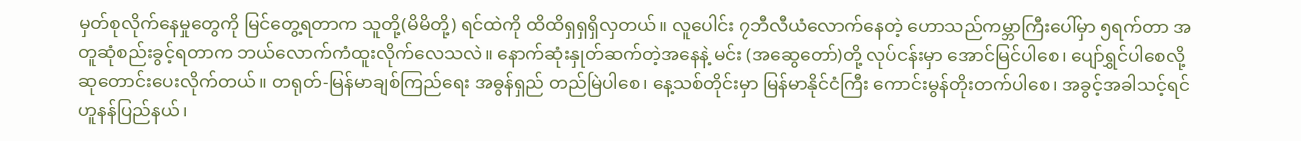မှတ်စုလိုက်နေမှုတွေကို မြင်တွေ့ရတာက သူတို့(မိမိတို့) ရင်ထဲကို ထိထိရှရှရှိလှတယ်။ လူ‌ပေါင်း ၇ဘီလီယံလောက်နေတဲ့ ဟောသည်ကမ္ဘာကြီးပေါ်မှာ ၅ရက်တာ အတူဆုံစည်းခွင့်ရတာက ဘယ်လောက်ကံထူးလိုက်လေသလဲ။ နောက်ဆုံးနှုတ်ဆက်တဲ့အနေနဲ့ မင်း (အဆွေတော်)တို့ လုပ်ငန်းမှာ အောင်မြင်ပါစေ၊ ပျော်ရွှင်ပါစေလို့ ဆုတောင်းပေးလိုက်တယ်။ တရုတ်-မြန်မာချစ်ကြည်ရေး အဓွန်ရှည် တည်မြဲပါစေ၊ နေ့သစ်တိုင်းမှာ မြန်မာနိုင်ငံကြီး ကောင်းမွန်တိုးတက်ပါစေ၊ အခွင့်အခါသင့်ရင် ဟူနန်ပြည်နယ်၊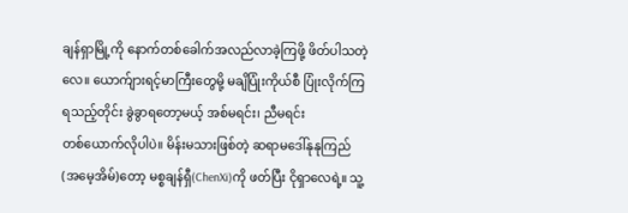ချန်ရှာမြို့ကို နောက်တစ်ခေါက်အလည်လာခဲ့ကြဖို့ ဖိတ်ပါသတဲ့လေ။ ‌ယောက်ျားရင့်မာကြီးတွေမို့ မချိပြုံးကိုယ်စီ ပြုံးလိုက်ကြရသည့်တိုင်း ခွဲခွာရတော့မယ့် အစ်မရင်း၊ ညီမရင်း တစ်‌ယောက်လိုပါပဲ။ မိန်းမသားဖြစ်တဲ့ ဆရာမဒေါ်နုနုကြည်(အမေ့အိမ်)တော့ မစ္စချန်ရှီ(ChenXi)ကို ဖတ်ပြီး ငိုရှာလေရဲ့။ သူ့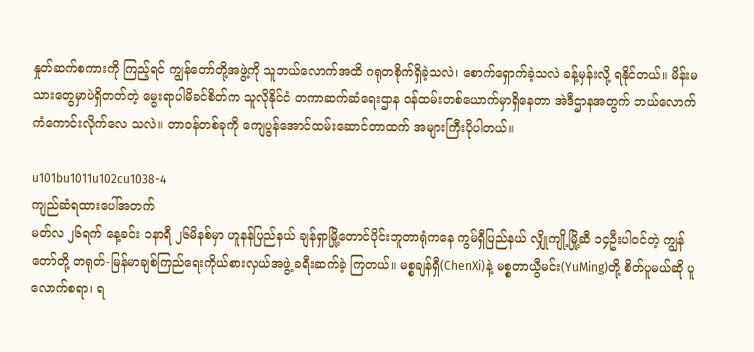နှုတ်ဆက်စကားကို ကြည့်ရင် ကျွန်တော်တို့အဖွဲ့ကို သူဘယ်လောက်အထိ ဂရုတစိုက်ရှိခဲ့သလဲ၊ စောက်ရှောက်ခဲ့သလဲ ခန့်မှန်းလို့ ရနိုင်တယ်။ မိန်းမသားတွေမှာပဲရှိတတ်တဲ့ မွေးရာပါမိခင်စိတ်က သူလိုနိုင်ငံ တကာဆက်ဆံရေးဌာန ဝန်ထမ်းတစ်ယောက်မှာရှိနေတာ အဲဒီဌာနအတွက် ဘယ်လောက် ကံကောင်းလိုက်လေ သလဲ။ တာဝန်တစ်ခုကို ကျေပွန်အောင်ထမ်းဆောင်တာထက် အများကြီးပိုပါတယ်။

u101bu1011u102cu1038-4
ကျည်ဆံရထားပေါ်အတက်
မတ်လ ၂၆ရက် နေ့ခင်း ၁နာရီ ၂၆မိနစ်မှာ ဟူနန်ပြည်နယ် ချန်ရှာမြို့တောင်ပိုင်းဘူတာရုံကနေ ကွမ်ရှီပြည်နယ် လျှိုကျို့မြို့ဆီ ၁၄ဦးပါဝင်တဲ့ ကျွန်တော်တို့ တရုတ်-မြန်မာချစ်ကြည်ရေးကိုယ်စားလှယ်အဖွဲ့ ခရီးဆက်ခဲ့ ကြတယ်။ မစ္စချန်ရှီ(ChenXi)နဲ့ မစ္စတာယွီမင်း(YuMing)တို့ စိတ်ပူမယ်ဆို ပူလောက်စရာ၊ ရ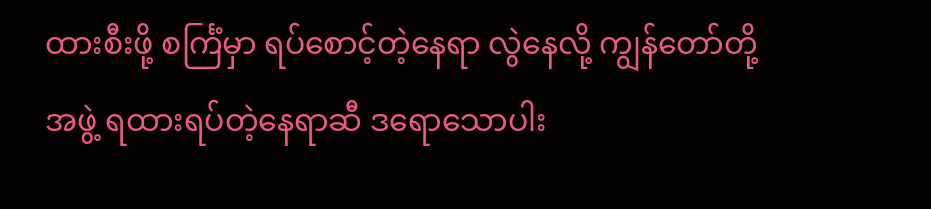ထားစီးဖို့ စင်္ကြံမှာ ရပ်စောင့်တဲ့နေရာ လွဲနေလို့ ကျွန်တော်တို့အဖွဲ့ ရထားရပ်တဲ့နေရာဆီ ဒရောသောပါး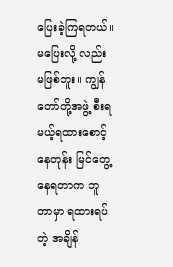ပြေးခဲ့ကြရတယ်။ မပြေးလို့ လည်း မဖြစ်ဘူး။ ကျွန်တော်တို့အဖွဲ့ စီးရမယ့်ရထားစောင့်နေတုန်း မြင်တွေ့နေရတာက ဘူတာမှာ ရထားရပ်တဲ့ အချိန်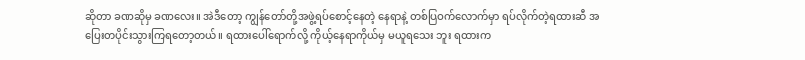ဆိုတာ ခဏဆိုမှ ခဏလေး။ အဲဒီတော့ ကျွန်တော်တို့အဖွဲ့ရပ်စောင့်နေတဲ့ နေရာနဲ့ တစ်ပြဝက်လောက်မှာ ရပ်လိုက်တဲ့ရထားဆီ အပြေးတပိုင်းသွားကြရတော့တယ်။ ရထားပေါ်ရောက်လို့ ကိုယ့်နေရာကိုယ်မှ မယူရသေး ဘူး ရထားက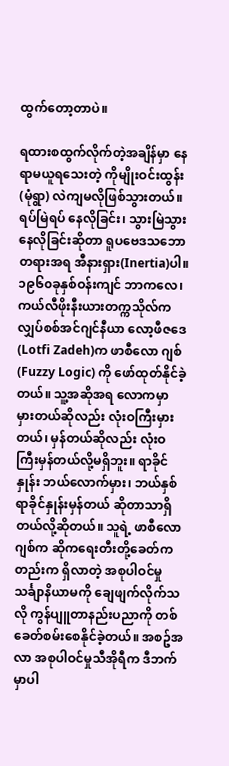ထွက်တော့တာပဲ။

ရထားစထွက်လိုက်တဲ့အချိန်မှာ နေရာမယူရသေးတဲ့ ကိုမျိုးဝင်းထွန်း(မုံရွာ) လဲကျမလိုဖြစ်သွားတယ်။ ရပ်မြဲရပ် နေလိုခြင်း၊ သွားမြဲသွားနေလိုခြင်းဆိုတာ ရူပဗေဒသဘောတရားအရ အီနားရှား(Inertia)ပါ။ ၁၉၆၀ခုနှစ်ဝန်းကျင် ဘာကလေ၊ ကယ်လီဖိုးနီးယားတက္ကသိုလ်က လျှပ်စစ်အင်ဂျင်နီယာ လော့ဖီဇ‌ဒေ(Lotfi Zadeh)က ဖာစီလော ဂျစ်(Fuzzy Logic) ကို ဖော်ထုတ်နိုင်ခဲ့တယ်။ သူ့အဆိုအရ လောကမှာ မှားတယ်ဆိုလည်း လုံးဝကြီးမှားတယ်၊ မှန်တယ်ဆိုလည်း လုံးဝကြီးမှန်တယ်လို့မရှိဘူး။ ရာခိုင်နှုန်း ဘယ်လောက်မှား၊ ဘယ်နှစ်ရာခိုင်နှုန်းမှန်တယ် ဆိုတာသာရှိတယ်လို့ဆိုတယ်။ သူရဲ့ ဖာစီလောဂျစ်က ဆိုကရေးတီးတို့ခေတ်ကတည်းက ရှိလာတဲ့ အစုပါဝင်မှု သင်္ချာနိယာမကို ချေဖျက်လိုက်သလို ကွန်ပျူတာနည်းပညာကို တစ်ခေတ်စမ်းစေနိုင်ခဲ့တယ်။ အစဥ်အလာ အစုပါဝင်မှုသီအိုရီက ဒီဘက်မှာပါ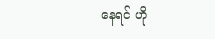နေရင် ဟို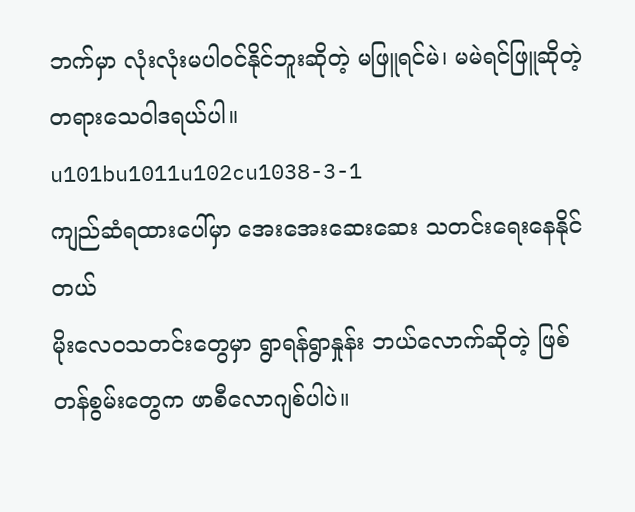ဘက်မှာ လုံးလုံးမပါဝင်နိုင်ဘူးဆိုတဲ့ မဖြူရင်မဲ၊ မမဲရင်ဖြူဆိုတဲ့ တရားသေဝါဒရယ်ပါ။
u101bu1011u102cu1038-3-1
ကျည်ဆံရထားပေါ်မှာ အေးအေးဆေးဆေး သတင်းရေးနေနိုင်တယ်
မိုးလေဝသတင်းတွေမှာ ရွာရန်ရွာနှုန်း ဘယ်လောက်ဆိုတဲ့ ဖြစ်တန်စွမ်းတွေက ဖာစီလောဂျစ်ပါပဲ။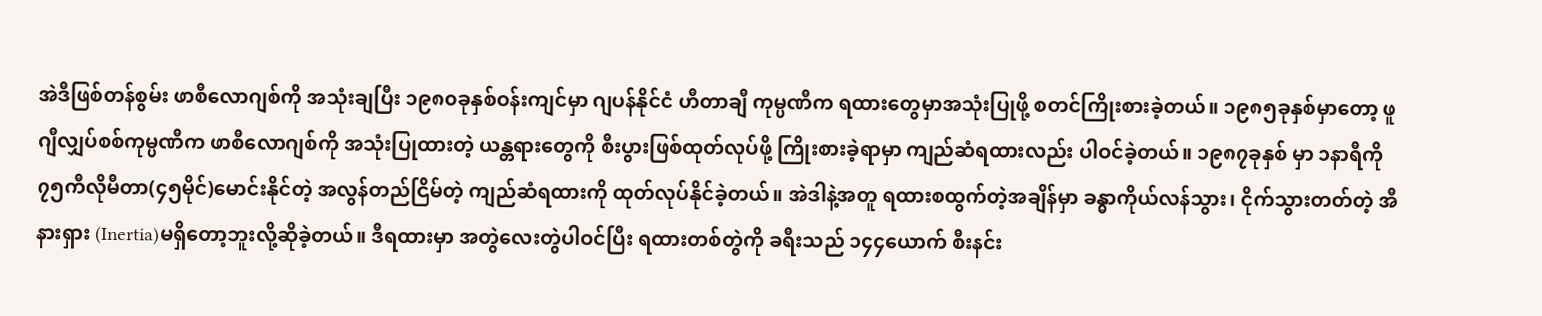အဲဒီဖြစ်တန်စွမ်း ဖာစီလောဂျစ်ကို အသုံးချပြီး ၁၉၈၀ခုနှစ်ဝန်းကျင်မှာ ဂျပန်နိုင်ငံ ဟီတာချီ ကုမ္ပဏီက ရထားတွေမှာအသုံးပြုဖို့ စတင်ကြိုးစားခဲ့တယ်။ ၁၉၈၅ခုနှစ်မှာတော့ ဖူဂျီလျှပ်စစ်ကုမ္ပဏီက ဖာစီလောဂျစ်ကို အသုံးပြုထားတဲ့ ယန္တရားတွေကို စီးပွားဖြစ်ထုတ်လုပ်ဖို့ ကြိုးစားခဲ့ရာမှာ ကျည်ဆံရထားလည်း ပါဝင်ခဲ့တယ်။ ၁၉၈၇ခုနှစ် မှာ ၁နာရီကို ၇၅ကီလိုမီတာ(၄၅မိုင်)မောင်းနိုင်တဲ့ အလွန်တည်ငြိမ်တဲ့ ကျည်ဆံရထားကို ထုတ်လုပ်နိုင်ခဲ့တယ်။ အဲဒါနဲ့အတူ ရထားစထွက်တဲ့အချိန်မှာ ခန္ဓာကိုယ်လန်သွား၊ ငိုက်သွားတတ်တဲ့ အီနားရှား (Inertia)မရှိတော့ဘူးလို့ဆိုခဲ့တယ်။ ဒီရထားမှာ အတွဲလေးတွဲပါဝင်ပြီး ရထားတစ်တွဲကို ခရီးသည် ၁၄၄ယောက် စီးနင်း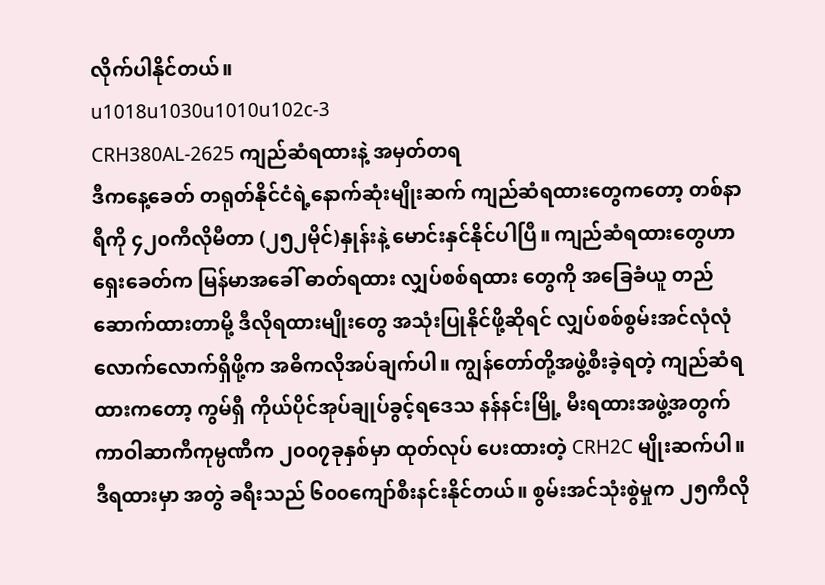လိုက်ပါနိုင်တယ်။
u1018u1030u1010u102c-3
CRH380AL-2625 ကျည်ဆံရထားနဲ့ အမှတ်တရ
ဒီကနေ့ခေတ် တရုတ်နိုင်ငံရဲ့နောက်ဆုံးမျိုးဆက် ကျည်ဆံရထားတွေကတော့ တစ်နာရီကို ၄၂၀ကီလိုမီတာ (၂၅၂မိုင်)နှုန်းနဲ့ မောင်းနှင်နိုင်ပါပြီ။ ကျည်ဆံရထားတွေဟာ ရှေးခေတ်က မြန်မာအခေါ် ဓာတ်ရထား လျှပ်စစ်ရထား တွေကို အခြေခံယူ တည်ဆောက်ထားတာမို့ ဒီလိုရထားမျိုးတွေ အသုံးပြုနိုင်ဖို့ဆိုရင် လျှပ်စစ်စွမ်းအင်လုံလုံ လောက်လောက်ရှိဖို့က အဓိကလိုအပ်ချက်ပါ။ ကျွန်တော်တို့အဖွဲ့စီးခဲ့ရတဲ့ ကျည်ဆံရထားကတော့ ကွမ်ရှီ ကိုယ်ပိုင်အုပ်ချုပ်ခွင့်ရ‌ဒေသ နန်နင်းမြို့ မီးရထားအဖွဲ့အတွက် ကာဝါဆာကီကုမ္ပဏီက ၂၀၀၇ခုနှစ်မှာ ထုတ်လုပ် ပေးထားတဲ့ CRH2C မျိုးဆက်ပါ။ ဒီရထားမှာ အတွဲ ခရီးသည် ၆၀၀ကျော်စီးနင်းနိုင်တယ်။ စွမ်းအင်သုံးစွဲမှုက ၂၅ကီလို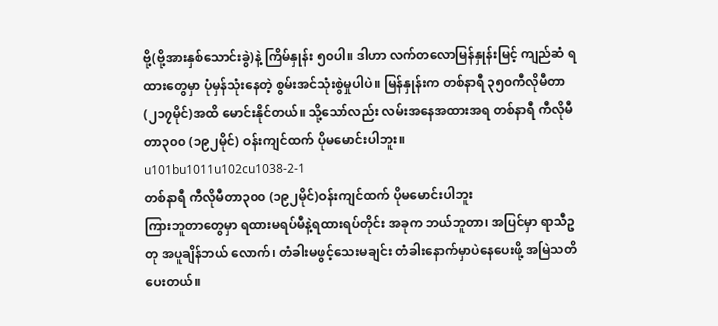ဗို့(ဗို့အားနှစ်သောင်းခွဲ)နဲ့ ကြိမ်နှုန်း ၅၀ပါ။ ဒါဟာ လက်တလောမြန်နှုန်းမြင့် ကျည်ဆံ ရထားတွေမှာ ပုံမှန်သုံးနေတဲ့ စွမ်းအင်သုံးစွဲမှုပါပဲ။ မြန်နှုန်းက တစ်နာရီ ၃၅၀ကီလိုမီတာ (၂၁၇မိုင်)အထိ မောင်းနိုင်တယ်။ သို့သော်လည်း လမ်းအနေအထားအရ တစ်နာရီ ကီလိုမီတာ၃၀၀ (၁၉၂မိုင်) ဝန်းကျင်ထက် ပိုမမောင်းပါဘူး။
u101bu1011u102cu1038-2-1
တစ်နာရီ ကီလိုမီတာ၃၀၀ (၁၉၂မိုင်)ဝန်းကျင်ထက် ပိုမမောင်းပါဘူး
ကြားဘူတာတွေမှာ ရထားမရပ်မီနဲ့ရထားရပ်တိုင်း အခုက ဘယ်ဘူတာ၊ အပြင်မှာ ရာသီဥတု အပူချိန်ဘယ် လောက်၊ တံခါးမဖွင့်သေးမချင်း တံခါးနောက်မှာပဲနေပေးဖို့ အမြဲသတိပေးတယ်။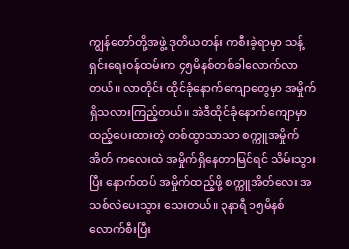ကျွန်တော်တို့အဖွဲ့ ဒုတိယတန်း ကစီးခဲ့ရာမှာ သန့်ရှင်းရေးဝန်ထမ်းက ၄၅မိနစ်တစ်ခါလောက်လာတယ်။ လာတိုင်း ထိုင်ခုံနောက်ကျောတွေမှာ အမှိုက်ရှိသလားကြည့်တယ်။ အဲဒီထိုင်ခုံနောက်ကျောမှာ ထည့်ပေးထားတဲ့ တစ်ထွာသာသာ စက္ကူအမှိုက်အိတ် ကလေးထဲ အမှိုက်ရှိနေတာမြင်ရင် သိမ်းသွားပြီး နောက်ထပ် အမှိုက်ထည့်ဖို့ စက္ကူအိတ်လေး အသစ်လဲပေးသွား သေးတယ်။ ၃နာရီ ၁၅မိနစ်လောက်စီးပြီး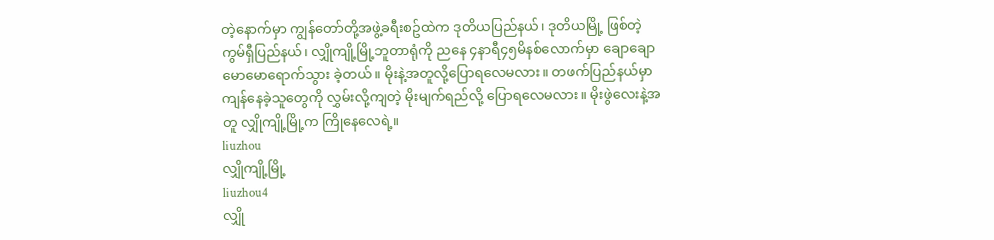တဲ့နောက်မှာ ကျွန်တော်တို့အဖွဲ့ခရီးစဥ်ထဲက ဒုတိယပြည်နယ်၊ ဒုတိယမြို့ ဖြစ်တဲ့ ကွမ်ရှီပြည်နယ်၊ လျှိုကျို့မြို့ဘူတာရုံကို ညနေ ၄နာရီ၄၅မိနစ်လောက်မှာ ချောချောမောမောရောက်သွား ခဲ့တယ်။ မိုးနဲ့အတူလို့ပြောရလေမလား။ တဖက်ပြည်နယ်မှာ ကျန်နေခဲ့သူတွေကို လွှမ်းလို့ကျတဲ့ မိုးမျက်ရည်လို့ ပြောရလေမလား။ မိုးဖွဲလေးနဲ့အတူ လျှိုကျို့မြို့က ကြိုနေလေရဲ့။
liuzhou
လျှိုကျို့မြို့
liuzhou4
လျှို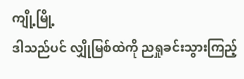ကျို့မြို့
ဒါသည်ပင် လျှိုမြစ်ထဲကို ညရှုခင်းသွားကြည့်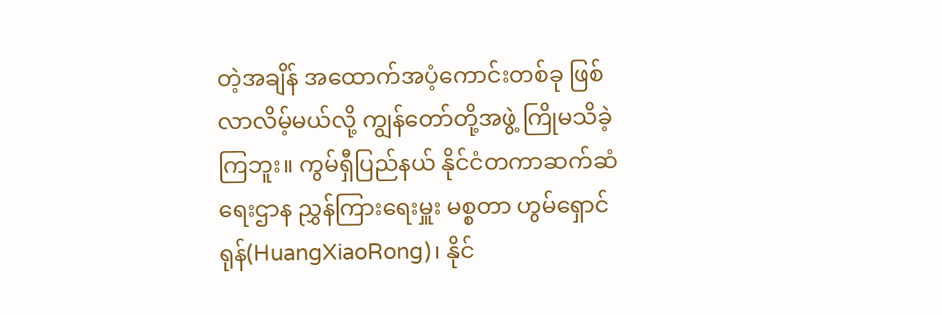တဲ့အချိန် အထောက်အပံ့ကောင်းတစ်ခု ဖြစ်လာလိမ့်မယ်လို့ ကျွန်တော်တို့အဖွဲ့ ကြိုမသိခဲ့ကြဘူး။ ကွမ်ရှီပြည်နယ် နိုင်ငံတကာဆက်ဆံရေးဌာန ညွှန်ကြားရေးမှူး မစ္စတာ ဟွမ်ရှောင်ရုန်(HuangXiaoRong)၊ နိုင်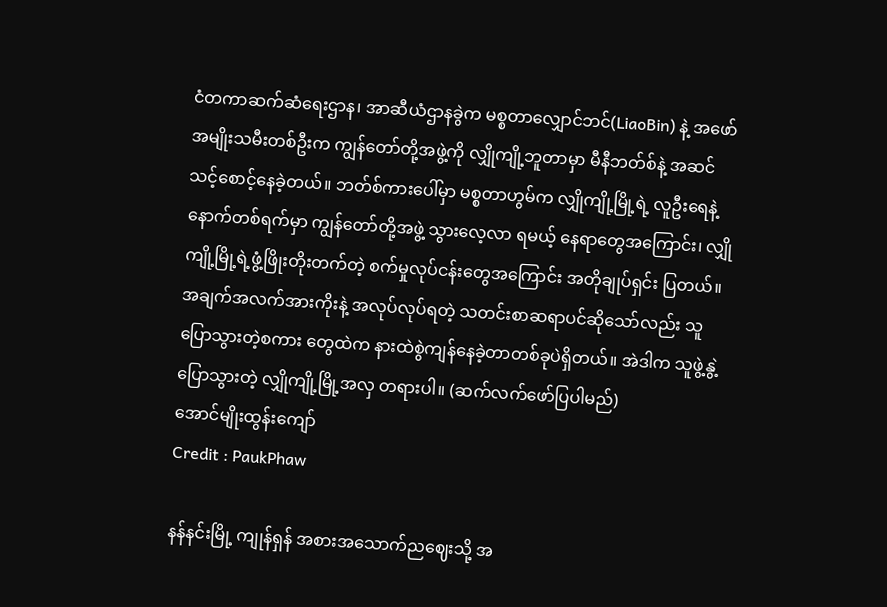ငံတကာဆက်ဆံရေးဌာန၊ အာဆီယံဌာနခွဲက မစ္စတာလျှောင်ဘင်(LiaoBin) နဲ့ အဖော်အမျိုးသမီးတစ်ဦးက ကျွန်တော်တို့အဖွဲ့ကို လျှိုကျို့ဘူတာမှာ မီနီဘတ်စ်နဲ့ အဆင်သင့်စောင့်နေခဲ့တယ်။ ဘတ်စ်ကားပေါ်မှာ မစ္စတာဟွမ်က လျှိုကျို့မြို့ရဲ့ လူဦးရေနဲ့ နောက်တစ်ရက်မှာ ကျွန်တော်တို့အဖွဲ့ သွားလေ့လာ ရမယ့် နေရာတွေအ‌ကြောင်း၊ လျှိုကျို့မြို့ရဲ့ဖွံ့ဖြိုးတိုးတက်တဲ့ စက်မှုလုပ်ငန်းတွေအ‌ကြောင်း အတိုချုပ်ရှင်း ပြတယ်။ အချက်အလက်အားကိုးနဲ့ အလုပ်လုပ်ရတဲ့ သတင်းစာဆရာပင်ဆိုသော်လည်း သူပြောသွားတဲ့စကား တွေထဲက နားထဲစွဲကျန်နေခဲ့တာတစ်ခုပဲရှိတယ်။ အဲဒါက သူဖွဲ့နွဲ့ပြောသွားတဲ့ လျှိုကျို့မြို့အလှ တရားပါ။ (ဆက်လက်ဖော်ပြပါမည်)
အောင်မျိုးထွန်းကျော်
Credit : PaukPhaw

နန်နင်းမြို့ ကျုန်ရှန် အစားအသောက်ညဈေးသို့ အ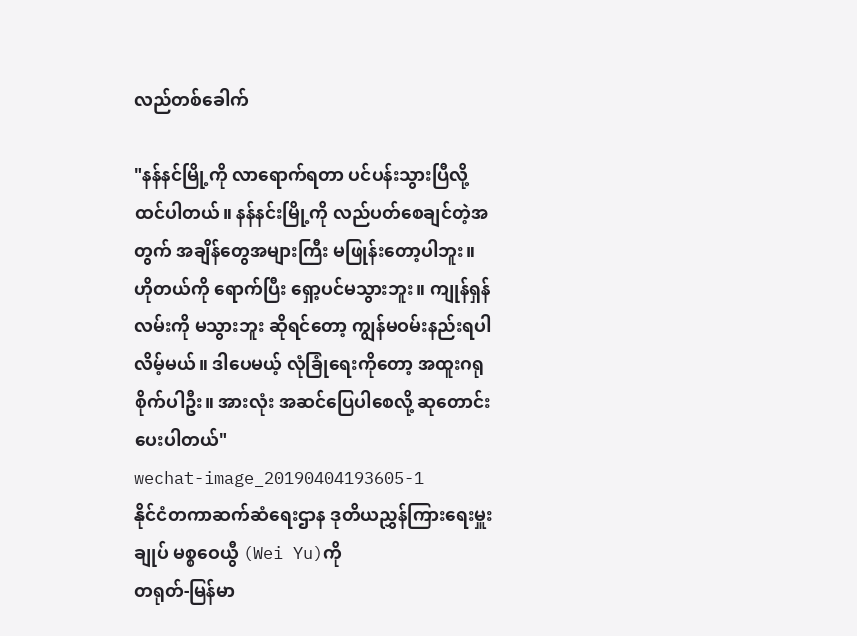လည်တစ်ခေါက်

"နန်နင်မြို့ကို လာရောက်ရတာ ပင်ပန်းသွားပြီလို့ ထင်ပါတယ်။ နန်နင်းမြို့ကို လည်ပတ်စေချင်တဲ့အတွက် အချိန်တွေအများကြီး မဖြုန်းတော့ပါဘူး။ ဟိုတယ်ကို ရောက်ပြီး ရှော့ပင်မသွားဘူး။ ကျုန်ရှန်လမ်းကို မသွားဘူး ဆိုရင်တော့ ကျွန်မဝမ်းနည်းရပါလိမ့်မယ်။ ဒါပေမယ့် လုံခြုံရေးကိုတော့ အထူးဂရုစိုက်ပါဦး။ အားလုံး အဆင်ပြေပါစေလို့ ဆုတောင်းပေးပါတယ်"
wechat-image_20190404193605-1
နိုင်ငံတကာဆက်ဆံရေးဌာန ဒုတိယညွှန်ကြားရေးမှူးချုပ် မစ္စဝေယွီ (Wei Yu)ကို
တရုတ်-မြန်မာ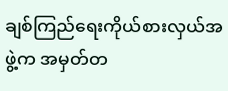ချစ်ကြည်ရေးကိုယ်စားလှယ်အဖွဲ့က အမှတ်တ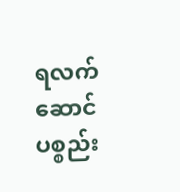ရလက်ဆောင်ပစ္စည်း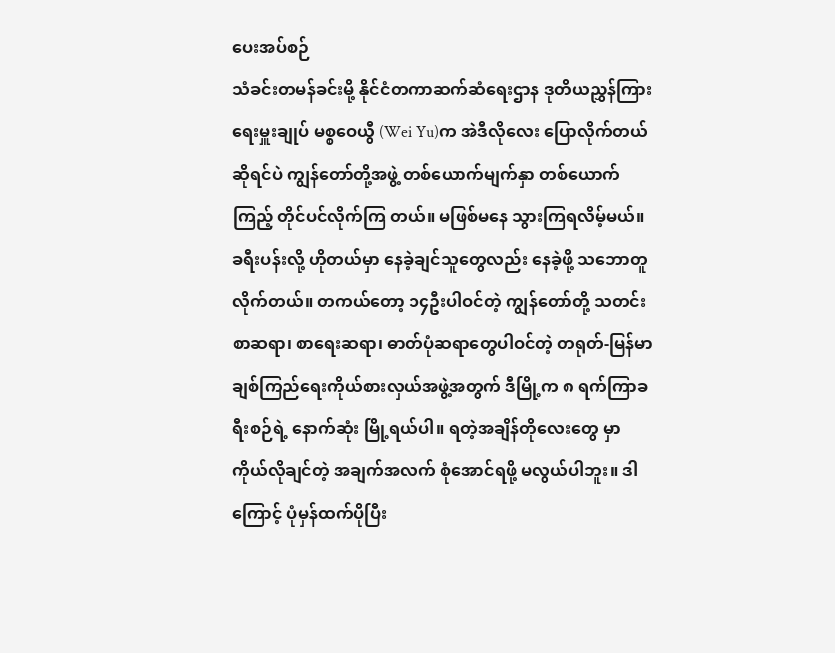ပေးအပ်စဉ်
သံခင်းတမန်ခင်းမို့ နိုင်ငံတကာဆက်ဆံရေးဌာန ဒုတိယညွှန်ကြားရေးမှူးချုပ် မစ္စဝေယွီ (Wei Yu)က အဲဒီလိုလေး ပြောလိုက်တယ်ဆိုရင်ပဲ ကျွန်တော်တို့အဖွဲ့ တစ်ယောက်မျက်နှာ တစ်ယောက်ကြည့် တိုင်ပင်လိုက်ကြ တယ်။ မဖြစ်မနေ သွားကြရလိမ့်မယ်။ ခရီးပန်းလို့ ဟိုတယ်မှာ နေခဲ့ချင်သူတွေလည်း နေခဲ့ဖို့ သဘောတူလိုက်တယ်။ တကယ်တော့ ၁၄ဦးပါဝင်တဲ့ ကျွန်တော်တို့ သတင်းစာဆရာ၊ စာရေးဆရာ၊ ဓာတ်ပုံဆရာတွေပါဝင်တဲ့ တရုတ်-မြန်မာ ချစ်ကြည်ရေးကိုယ်စားလှယ်အဖွဲ့အတွက် ဒီမြို့က ၈ ရက်ကြာခရီးစဉ်ရဲ့ နောက်ဆုံး မြို့ရယ်ပါ။ ရတဲ့အချိန်တိုလေးတွေ မှာ ကိုယ်လိုချင်တဲ့ အချက်အလက် စုံအောင်ရဖို့ မလွယ်ပါဘူး။ ဒါကြောင့် ပုံမှန်ထက်ပိုပြီး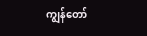ကျွန်တော်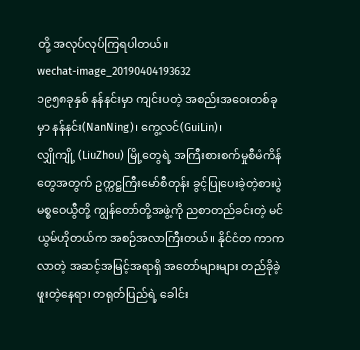တို့ အလုပ်လုပ်ကြရပါတယ်။
wechat-image_20190404193632
၁၉၅၈ခုနှစ် နန်နင်းမှာ ကျင်းပတဲ့ အစည်းအဝေးတစ်ခုမှာ နန်နင်း(NanNing)၊ ကွေ့လင်(GuiLin)၊
လျှိုကျို့ (LiuZhou) မြို့တွေရဲ့ အကြီးစားစက်မှုစီမံကိန်တွေအတွက် ဥက္ကဋ္ဌကြီးမော်စီတုန်း ခွင့်ပြုပေးခဲ့တဲ့စားပွဲ
မစ္စဝေယွီတို့ ကျွန်တော်တို့အဖွဲ့ကို ညစာတည်ခင်းတဲ့ မင်ယွမ်ဟိုတယ်က အစဉ်အလာကြီးတယ်။ နိုင်ငံတ ကာက လာတဲ့ အဆင့်အမြင့်အရာရှိ အတော်များများ တည်ခိုခဲ့ဖူးတဲ့နေရာ၊ တရုတ်ပြည်ရဲ့ ခေါင်း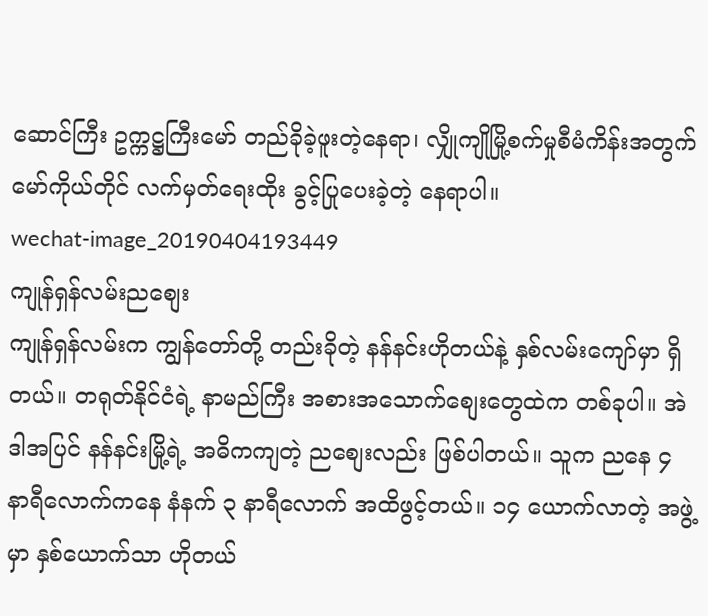ဆောင်ကြီး ဥက္ကဋ္ဌကြီးမော် တည်ခိုခဲ့ဖူးတဲ့နေရာ၊ လျှိုကျိုမြို့စက်မှုစီမံကိန်းအတွက် မော်ကိုယ်တိုင် လက်မှတ်ရေးထိုး ခွင့်ပြုပေးခဲ့တဲ့ နေရာပါ။
wechat-image_20190404193449
ကျုန်ရှန်လမ်းညစျေး
ကျုန်ရှန်လမ်းက ကျွန်တော်တို့ တည်းခိုတဲ့ နန်နင်းဟိုတယ်နဲ့ နှစ်လမ်းကျော်မှာ ရှိတယ်။ တရုတ်နိုင်ငံရဲ့ နာမည်ကြီး အစားအသောက်စျေးတွေထဲက တစ်ခုပါ။ အဲဒါအပြင် နန်နင်းမြို့ရဲ့ အဓိကကျတဲ့ ညစျေးလည်း ဖြစ်ပါတယ်။ သူက ညနေ ၄ နာရီလောက်ကနေ နံနက် ၃ နာရီလောက် အထိဖွင့်တယ်။ ၁၄ ယောက်လာတဲ့ အဖွဲ့မှာ နှစ်ယောက်သာ ဟိုတယ်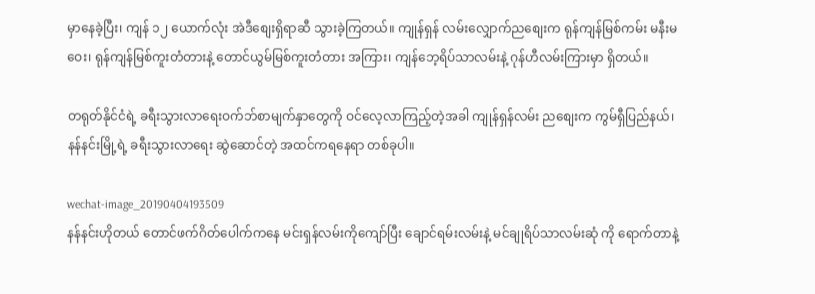မှာနေခဲ့ပြီး၊ ကျန် ၁၂ ယောက်လုံး အဲဒီစျေးရှိရာဆီ သွားခဲ့ကြတယ်။ ကျုန်ရှန် လမ်းလျှောက်ညစျေးက ရုန်ကျန်မြစ်ကမ်း မနီးမဝေး၊ ရုန်ကျန်မြစ်ကူးတံတားနဲ့ တောင်ယွမ်မြစ်ကူးတံတား အကြား၊ ကျန်ဘေ့ရိပ်သာလမ်းနဲ့ ဂုန်ဟီလမ်းကြားမှာ ရှိတယ်။

တရုတ်နိုင်ငံရဲ့ ခရီးသွားလာရေးဝက်ဘ်စာမျက်နှာတွေကို ဝင်လေ့လာကြည့်တဲ့အခါ ကျုန်ရှန်လမ်း ညစျေးက ကွမ်ရှီပြည်နယ်၊ နန်နင်းမြို့ရဲ့ ခရီးသွားလာရေး ဆွဲဆောင်တဲ့ အထင်ကရနေရာ တစ်ခုပါ။

wechat-image_20190404193509
နန်နင်းဟိုတယ် တောင်ဖက်ဂိတ်ပေါက်ကနေ မင်းရှန်လမ်းကိုကျော်ပြီး ချောင်ရမ်းလမ်းနဲ့ မင်ချုရိပ်သာလမ်းဆုံ ကို ရောက်တာနဲ့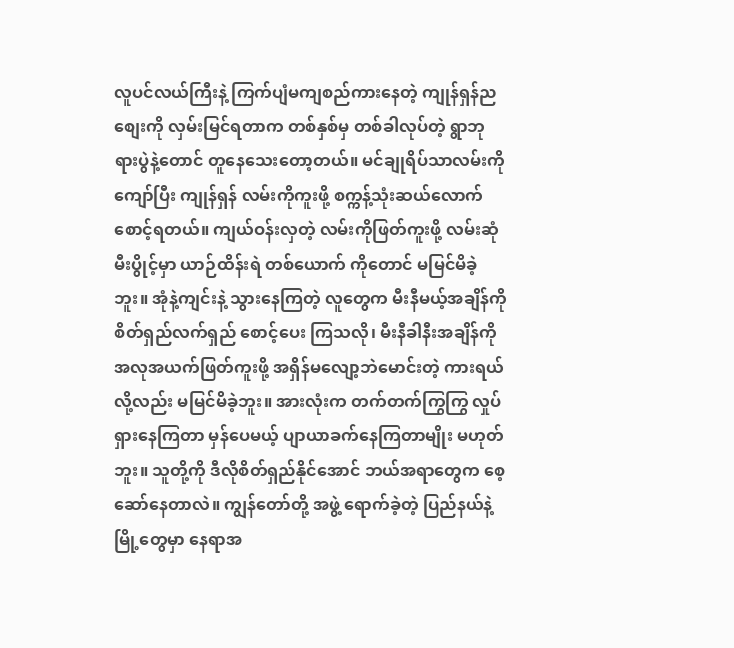လူပင်လယ်ကြီးနဲ့ ကြက်ပျံမကျစည်ကားနေတဲ့ ကျုန်ရှန်ညစျေးကို လှမ်းမြင်ရတာက တစ်နှစ်မှ တစ်ခါလုပ်တဲ့ ရွာဘုရားပွဲနဲ့တောင် တူနေသေးတော့တယ်။ မင်ချုရိပ်သာလမ်းကိုကျော်ပြီး ကျုန်ရှန် လမ်းကိုကူးဖို့ စက္ကန့်သုံးဆယ်လောက် စောင့်ရတယ်။ ကျယ်ဝန်းလှတဲ့ လမ်းကိုဖြတ်ကူးဖို့ လမ်းဆုံမီးပွိုင့်မှာ ယာဉ်ထိန်းရဲ တစ်ယောက် ကိုတောင် မမြင်မိခဲ့ဘူး။ အုံနဲ့ကျင်းနဲ့ သွားနေကြတဲ့ လူတွေက မီးနီမယ့်အချိန်ကို စိတ်ရှည်လက်ရှည် စောင့်ပေး ကြသလို၊ မီးနီခါနီးအချိန်ကို အလုအယက်ဖြတ်ကူးဖို့ အရှိန်မလျော့ဘဲမောင်းတဲ့ ကားရယ်လို့လည်း မမြင်မိခဲ့ဘူး။ အားလုံးက တက်တက်ကြွကြွ လှုပ်ရှားနေကြတာ မှန်ပေမယ့် ပျာယာခက်နေကြတာမျိုး မဟုတ်ဘူး။ သူတို့ကို ဒီလိုစိတ်ရှည်နိုင်အောင် ဘယ်အရာတွေက စေ့ဆော်နေတာလဲ။ ကျွန်တော်တို့ အဖွဲ့ ရောက်ခဲ့တဲ့ ပြည်နယ်နဲ့ မြို့တွေမှာ နေရာအ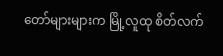တော်များများက မြို့လူထု စိတ်လက်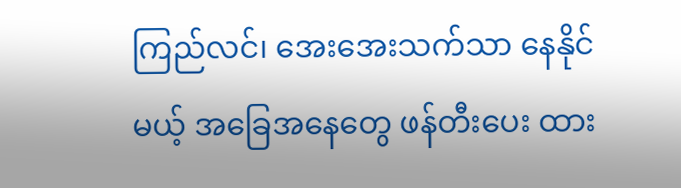ကြည်လင်၊ အေးအေးသက်သာ နေနိုင်မယ့် အခြေအနေတွေ ဖန်တီးပေး ထား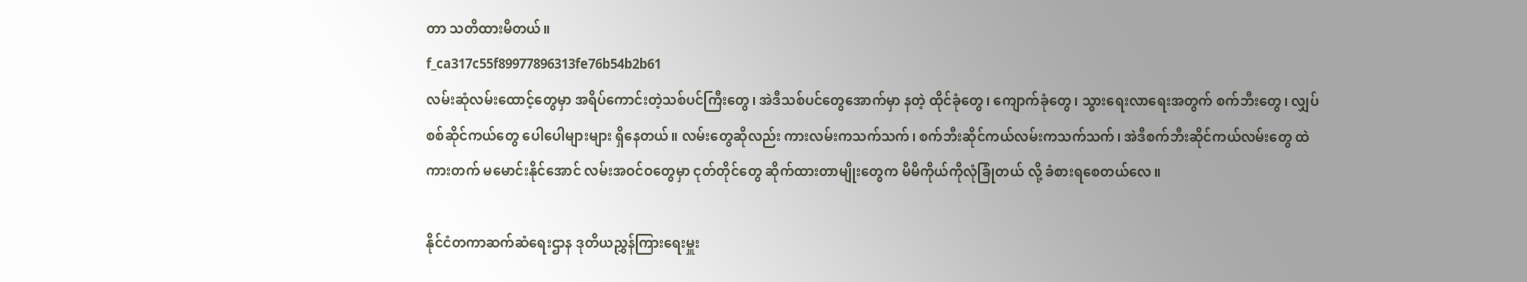တာ သတိထားမိတယ်။
f_ca317c55f89977896313fe76b54b2b61
လမ်းဆုံလမ်းထောင့်တွေမှာ အရိပ်ကောင်းတဲ့သစ်ပင်ကြီးတွေ၊ အဲဒီသစ်ပင်တွေအောက်မှာ နတဲ့ ထိုင်ခုံတွေ၊ ကျောက်ခုံတွေ၊ သွားရေးလာရေးအတွက် စက်ဘီးတွေ၊ လျှပ်စစ်ဆိုင်ကယ်တွေ ပေါပေါများများ ရှိနေတယ်။ လမ်းတွေဆိုလည်း ကားလမ်းကသက်သက်၊ စက်ဘီးဆိုင်ကယ်လမ်းကသက်သက်၊ အဲဒီစက်ဘီးဆိုင်ကယ်လမ်းတွေ ထဲ ကားတက် မမောင်းနိုင်အောင် လမ်းအဝင်ဝတွေမှာ ငုတ်တိုင်တွေ ဆိုက်ထားတာမျိုးတွေက မိမိကိုယ်ကိုလုံခြုံတယ် လို့ ခံစားရစေတယ်လေ။

နိုင်ငံတကာဆက်ဆံရေးဌာန ဒုတိယညွှန်ကြားရေးမှူး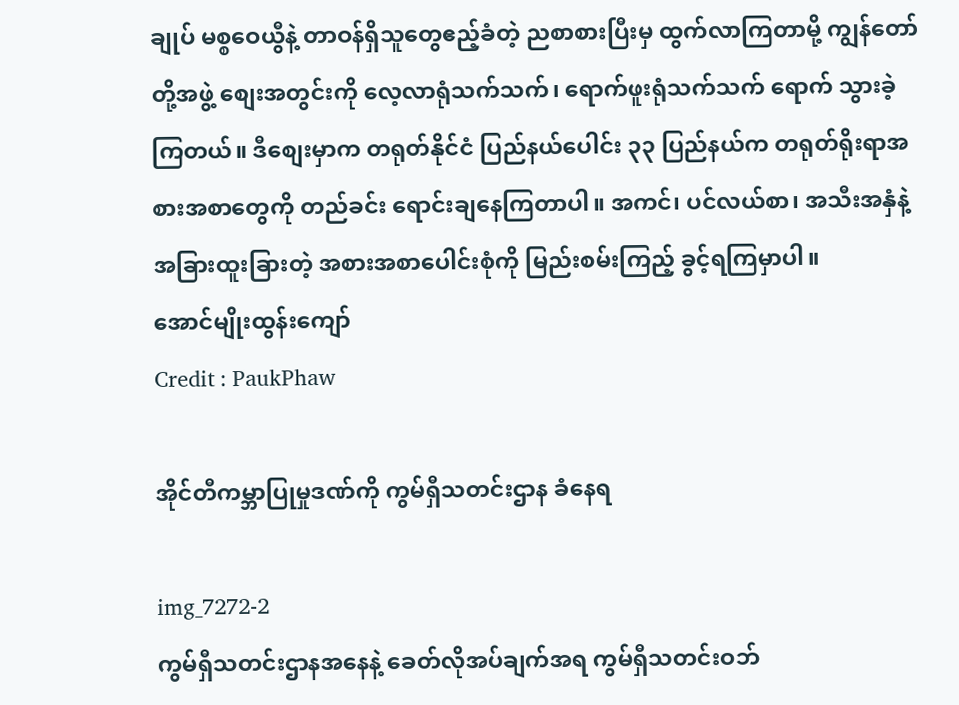ချုပ် မစ္စဝေယွီနဲ့ တာဝန်ရှိသူတွေဧည့်ခံတဲ့ ညစာစားပြီးမှ ထွက်လာကြတာမို့ ကျွန်တော်တို့အဖွဲ့ စျေးအတွင်းကို လေ့လာရုံသက်သက်၊ ရောက်ဖူးရုံသက်သက် ရောက် သွားခဲ့ကြတယ်။ ဒီစျေးမှာက တရုတ်နိုင်ငံ ပြည်နယ်ပေါင်း ၃၃ ပြည်နယ်က တရုတ်ရိုးရာအစားအစာတွေကို တည်ခင်း ရောင်းချနေကြတာပါ။ အကင်၊ ပင်လယ်စာ၊ အသီးအနှံနဲ့ အခြားထူးခြားတဲ့ အစားအစာပေါင်းစုံကို မြည်းစမ်းကြည့် ခွင့်ရကြမှာပါ။
အောင်မျိုးထွန်းကျော်
Credit : PaukPhaw

အိုင်တီကမ္ဘာပြုမှုဒဏ်ကို ကွမ်ရှီသတင်းဌာန ခံနေရ

img_7272-2
ကွမ်ရှီသတင်းဌာနအနေနဲ့ ခေတ်လိုအပ်ချက်အရ ကွမ်ရှီသတင်းဝဘ်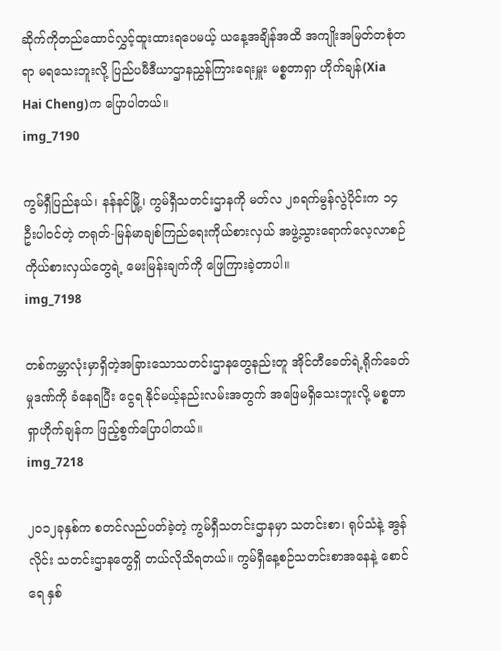ဆိုက်ကိုတည်ထောင်လွှင့်ထူးထားရပေမယ့် ယနေ့အချိန်အထိ အကျိုးအမြတ်တစုံတရာ မရသေးဘူးလို့ ပြည်ပမီဒီယာဌာနညွှန်ကြားရေးမှူး မစ္စတာရှာ ဟိုက်ချန်(Xia Hai Cheng)က ပြောပါတယ်။
img_7190

ကွမ်ရှီပြည်နယ်၊ နန်နင်မြို့၊ ကွမ်ရှီသတင်းဌာနကို မတ်လ ၂၈ရက်မွန်လွဲပိုင်းက ၁၄ဦးပါဝင်တဲ့ တရုတ်-မြန်မာချစ်ကြည်ရေးကိုယ်စားလှယ် အဖွဲ့သွားရောက်လေ့လာစဉ် ကိုယ်စားလှယ်တွေရဲ့ မေးမြန်းချက်ကို ဖြေကြားခဲ့တာပါ။
img_7198

တစ်ကမ္ဘာလုံးမှာရှိတဲ့အခြားသောသတင်းဌာနတွေနည်းတူ အိုင်တီခေတ်ရဲ့ရိုက်ခေတ်မှုဒဏ်ကို ခံနေရပြီး ငွေရ နိုင်မယ့်နည်းလမ်းအတွက် အဖြေမရှိသေးဘူးလို့ မစ္စတာရှာဟိုက်ချန်က ဖြည့်စွက်ပြောပါတယ်။
img_7218

၂၀၁၂ခုနှစ်က စတင်လည်ပတ်ခဲ့တဲ့ ကွမ်ရှီသတင်းဌာနမှာ သတင်းစာ၊ ရုပ်သံနဲ့ အွန်လိုင်း သတင်းဌာနတွေရှိ တယ်လိုသိရတယ်။ ကွမ်ရှီနေ့စဉ်သတင်းစာအနေနဲ့ စောင်ရေ နှစ်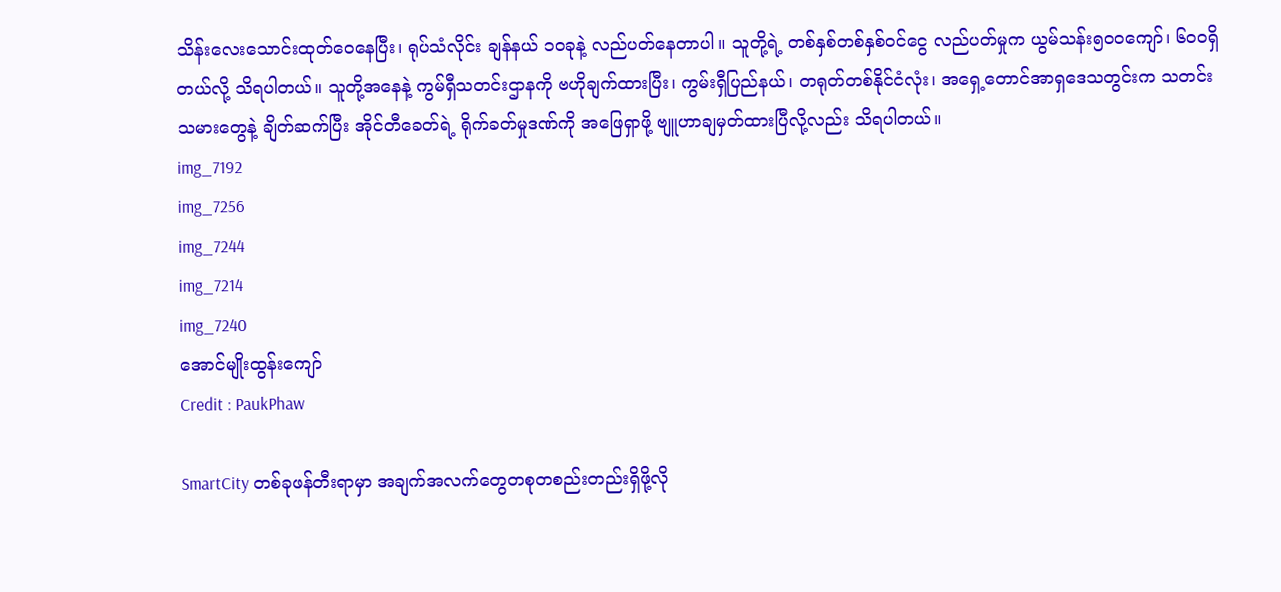သိန်းလေးသောင်းထုတ်ဝေနေပြီး၊ ရုပ်သံလိုင်း ချန်နယ် ၁၀ခုနဲ့ လည်ပတ်နေတာပါ။ သူတို့ရဲ့ တစ်နှစ်တစ်နှစ်ဝင်ငွေ လည်ပတ်မှုက ယွမ်သန်း၅၀၀ကျော်၊ ၆၀၀ရှိတယ်လို့ သိရပါတယ်။ သူတို့အနေနဲ့ ကွမ်ရှီသတင်းဌာနကို ဗဟိုချက်ထားပြီး၊ ကွမ်းရှီပြည်နယ်၊ တရုတ်တစ်နိုင်ငံလုံး၊ အရှေ့တောင်အာရှဒေသတွင်းက သတင်းသမားတွေနဲ့ ချိတ်ဆက်ပြီး အိုင်တီခေတ်ရဲ့ ရိုက်ခတ်မှုဒဏ်ကို အဖြေရှာဖို့ ဗျူဟာချမှတ်ထားပြီလို့လည်း သိရပါတယ်။
img_7192
img_7256
img_7244
img_7214
img_7240
အောင်မျိုးထွန်းကျော်
Credit : PaukPhaw

SmartCity တစ်ခုဖန်တီးရာမှာ အချက်အလက်တွေတစုတစည်းတည်းရှိဖို့လို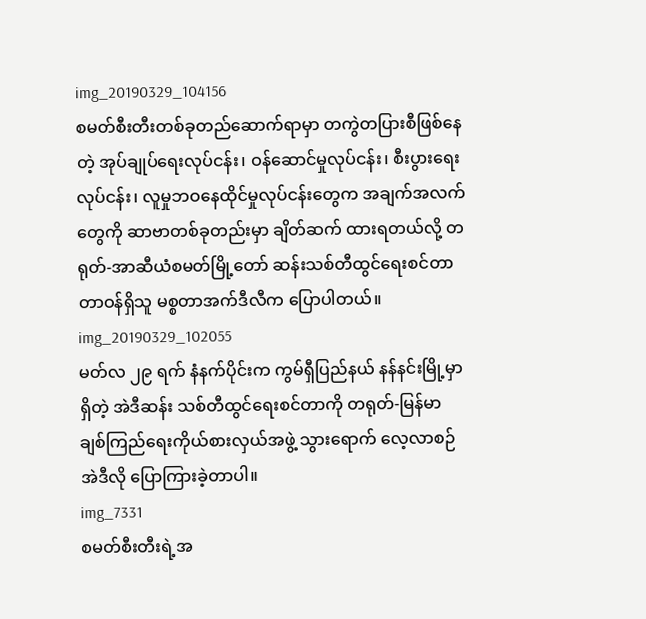img_20190329_104156
စမတ်စီးတီးတစ်ခုတည်ဆောက်ရာမှာ တကွဲတပြားစီဖြစ်နေတဲ့ အုပ်ချုပ်ရေးလုပ်ငန်း၊ ဝန်ဆောင်မှုလုပ်ငန်း၊ စီးပွားရေးလုပ်ငန်း၊ လူမှုဘဝနေထိုင်မှုလုပ်ငန်းတွေက အချက်အလက်တွေကို ဆာဗာတစ်ခုတည်းမှာ ချိတ်ဆက် ထားရတယ်လို့ တရုတ်-အာဆီယံစမတ်မြို့တော် ဆန်းသစ်တီထွင်ရေးစင်တာ တာဝန်ရှိသူ မစ္စတာအက်ဒီလီက ပြောပါတယ်။
img_20190329_102055
မတ်လ ၂၉ ရက် နံနက်ပိုင်းက ကွမ်ရှီပြည်နယ် နန်နင်းမြို့မှာရှိတဲ့ အဲဒီဆန်း သစ်တီထွင်ရေးစင်တာကို တရုတ်-မြန်မာ ချစ်ကြည်ရေးကိုယ်စားလှယ်အဖွဲ့ သွားရောက် လေ့လာစဉ် အဲဒီလို ပြောကြားခဲ့တာပါ။
img_7331
စမတ်စီးတီးရဲ့အ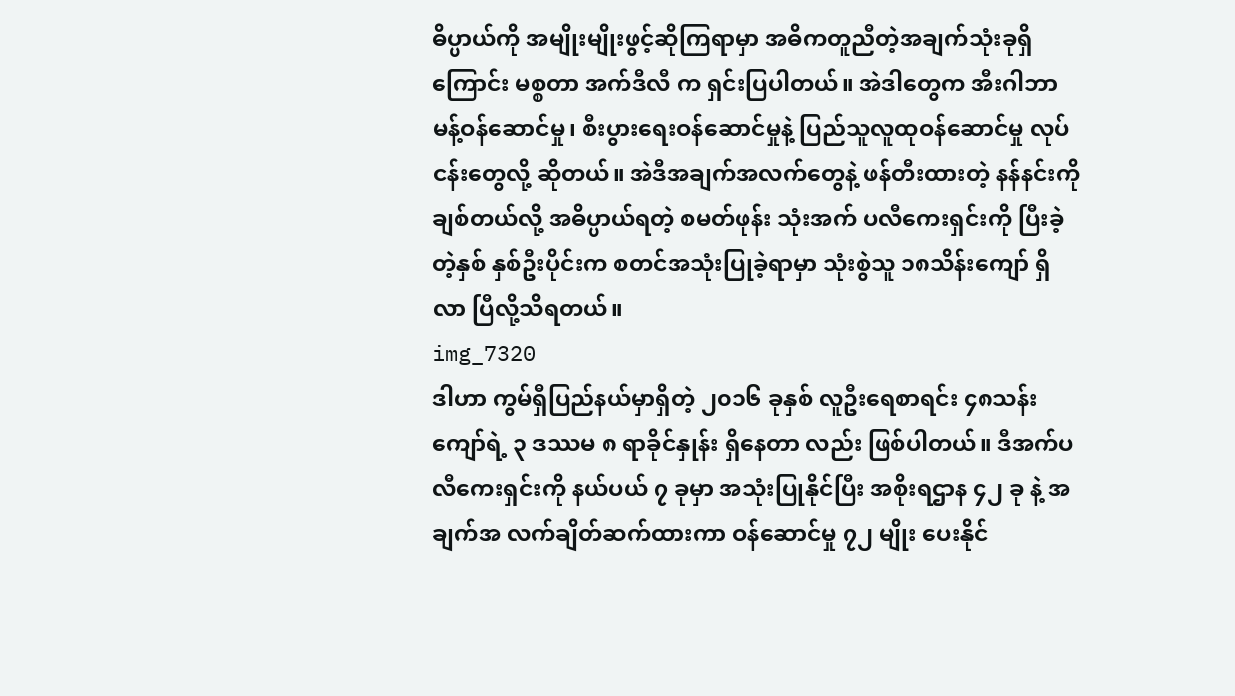ဓိပ္ပာယ်ကို အမျိုးမျိုးဖွင့်ဆိုကြရာမှာ အဓိကတူညီတဲ့အချက်သုံးခုရှိကြောင်း မစ္စတာ အက်ဒီလီ က ရှင်းပြပါတယ်။ အဲဒါတွေက အီးဂါဘာမန့်ဝန်ဆောင်မှု၊ စီးပွားရေးဝန်ဆောင်မှုနဲ့ ပြည်သူလူထုဝန်ဆောင်မှု လုပ်ငန်းတွေလို့ ဆိုတယ်။ အဲဒီအချက်အလက်တွေနဲ့ ဖန်တီးထားတဲ့ နန်နင်းကိုချစ်တယ်လို့ အဓိပ္ပာယ်ရတဲ့ စမတ်ဖုန်း သုံးအက် ပလီကေးရှင်းကို ပြီးခဲ့တဲ့နှစ် နှစ်ဦးပိုင်းက စတင်အသုံးပြုခဲ့ရာမှာ သုံးစွဲသူ ၁၈သိန်းကျော် ရှိလာ ပြီလို့သိရတယ်။
img_7320
ဒါဟာ ကွမ်ရှီပြည်နယ်မှာရှိတဲ့ ၂၀၁၆ ခုနှစ် လူဦးရေစာရင်း ၄၈သန်းကျော်ရဲ့ ၃ ဒဿမ ၈ ရာခိုင်နှုန်း ရှိနေတာ လည်း ဖြစ်ပါတယ်။ ဒီအက်ပလီကေးရှင်းကို နယ်ပယ် ၇ ခုမှာ အသုံးပြုနိုင်ပြီး အစိုးရဌာန ၄၂ ခု နဲ့ အချက်အ လက်ချိတ်ဆက်ထားကာ ဝန်ဆောင်မှု ၇၂ မျိုး ပေးနိုင်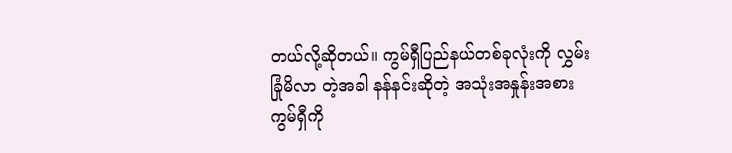တယ်လို့ဆိုတယ်။ ကွမ်ရှီပြည်နယ်တစ်ခုလုံးကို လွှမ်းခြုံမိလာ တဲ့အခါ နန်နင်းဆိုတဲ့ အသုံးအနှုန်းအစား ကွမ်ရှီကို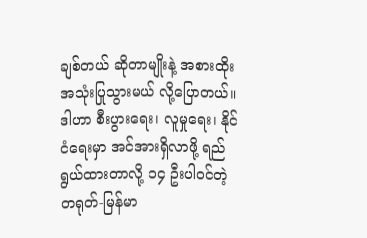ချစ်တယ် ဆိုတာမျိုးနဲ့ အစားထိုး အသုံးပြုသွားမယ် လို့ပြောတယ်။ ဒါဟာ စီးပွားရေး၊ လူမှုရေး၊ နိုင်ငံရေးမှာ အင်အားရှိလာဖို့ ရည်ရွယ်ထားတာလို့ ၁၄ ဦးပါဝင်တဲ့ တရုတ်-မြန်မာ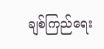ချစ်ကြည်ရေး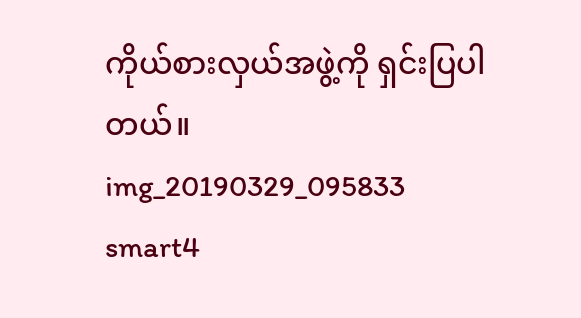ကိုယ်စားလှယ်အဖွဲ့ကို ရှင်းပြပါတယ်။
img_20190329_095833
smart4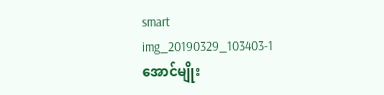smart
img_20190329_103403-1
အောင်မျိုး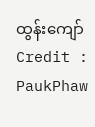ထွန်းကျော်
Credit : PaukPhaw